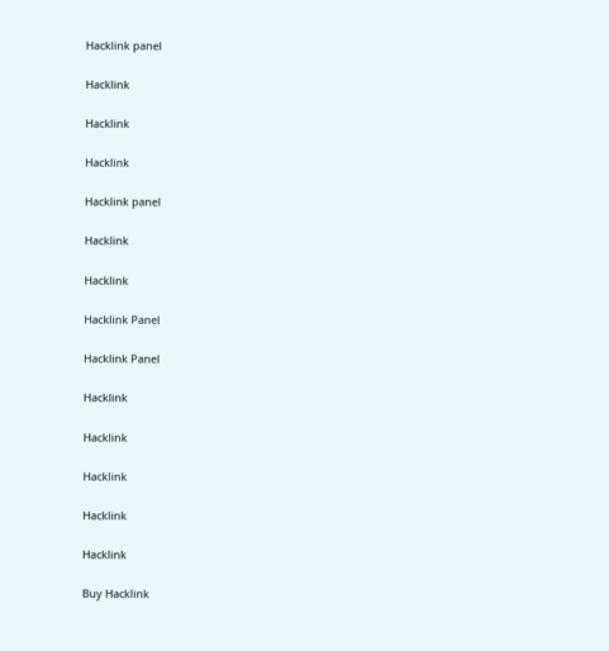Hacklink panel

Hacklink

Hacklink

Hacklink

Hacklink panel

Hacklink

Hacklink

Hacklink Panel

Hacklink Panel

Hacklink

Hacklink

Hacklink

Hacklink

Hacklink

Buy Hacklink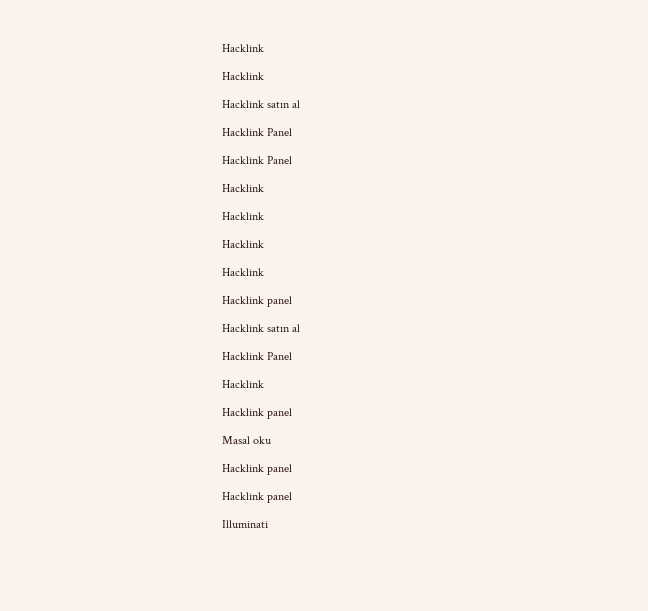Hacklink

Hacklink

Hacklink satın al

Hacklink Panel

Hacklink Panel

Hacklink

Hacklink

Hacklink

Hacklink

Hacklink panel

Hacklink satın al

Hacklink Panel

Hacklink

Hacklink panel

Masal oku

Hacklink panel

Hacklink panel

Illuminati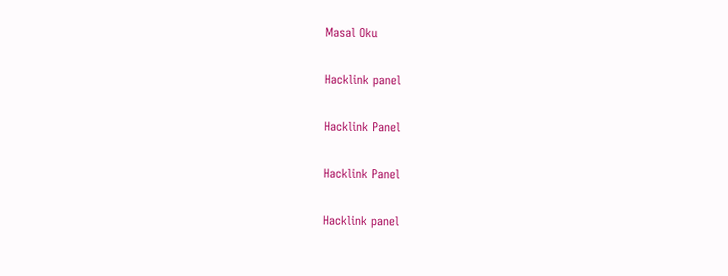Masal Oku

Hacklink panel

Hacklink Panel

Hacklink Panel

Hacklink panel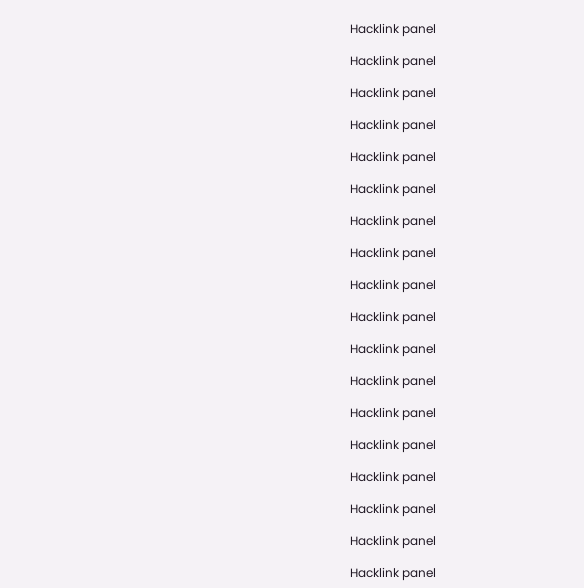Hacklink panel

Hacklink panel

Hacklink panel

Hacklink panel

Hacklink panel

Hacklink panel

Hacklink panel

Hacklink panel

Hacklink panel

Hacklink panel

Hacklink panel

Hacklink panel

Hacklink panel

Hacklink panel

Hacklink panel

Hacklink panel

Hacklink panel

Hacklink panel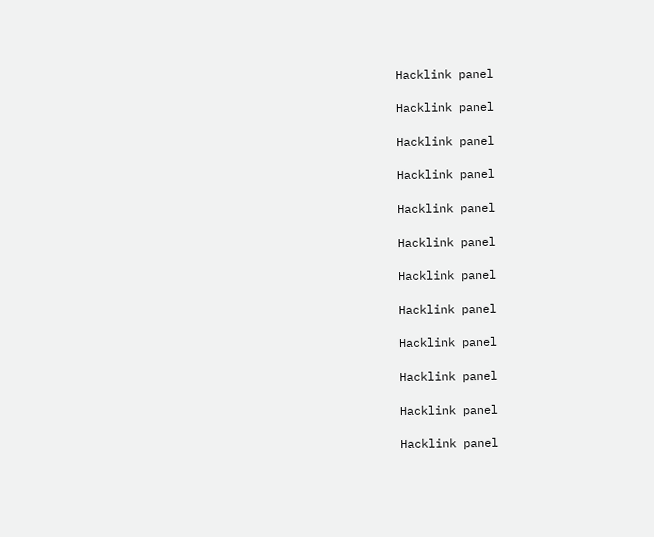Hacklink panel

Hacklink panel

Hacklink panel

Hacklink panel

Hacklink panel

Hacklink panel

Hacklink panel

Hacklink panel

Hacklink panel

Hacklink panel

Hacklink panel

Hacklink panel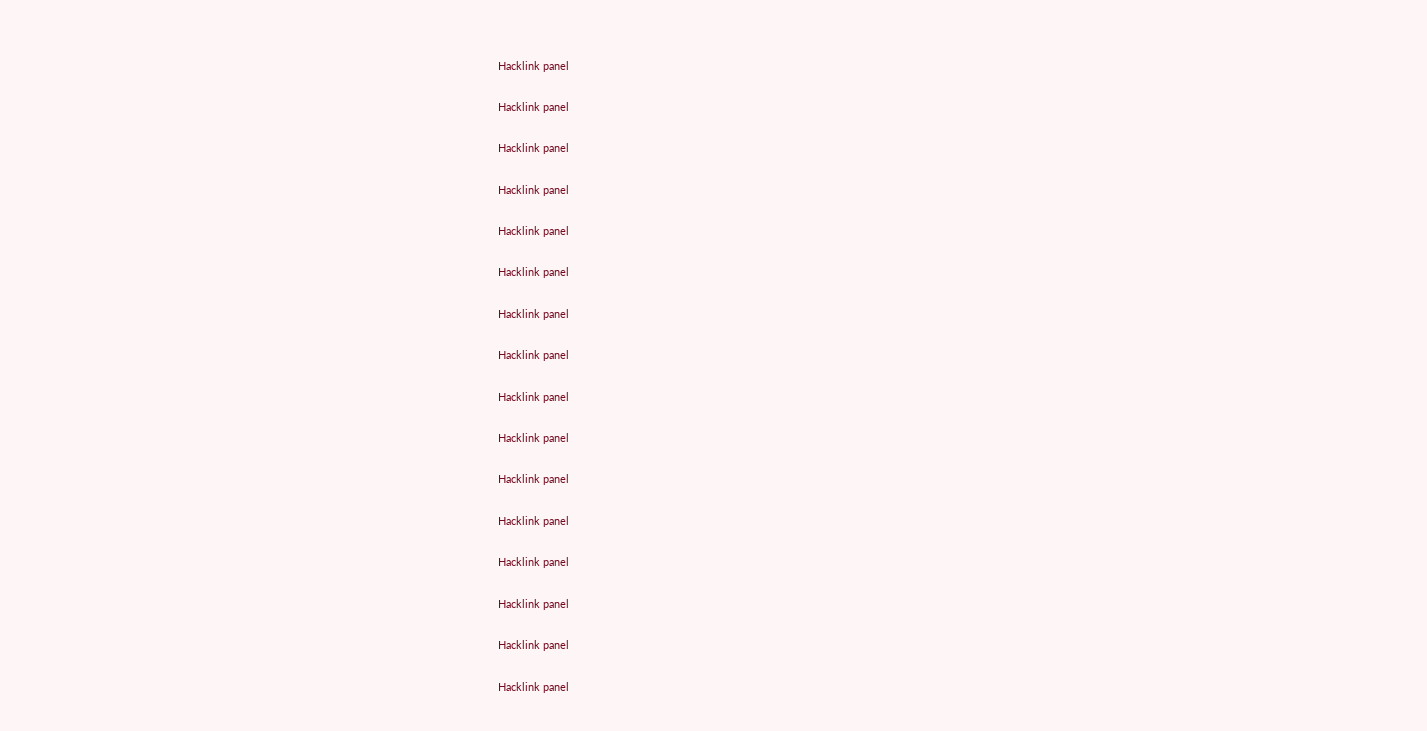Hacklink panel

Hacklink panel

Hacklink panel

Hacklink panel

Hacklink panel

Hacklink panel

Hacklink panel

Hacklink panel

Hacklink panel

Hacklink panel

Hacklink panel

Hacklink panel

Hacklink panel

Hacklink panel

Hacklink panel

Hacklink panel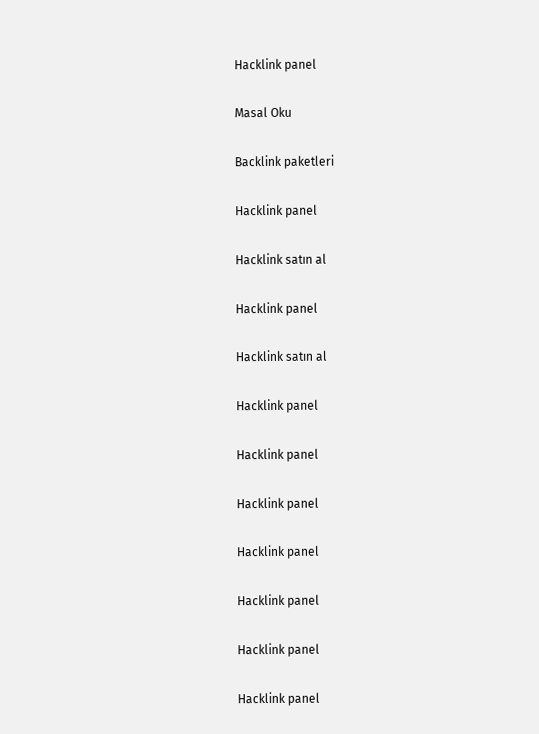Hacklink panel

Masal Oku

Backlink paketleri

Hacklink panel

Hacklink satın al

Hacklink panel

Hacklink satın al

Hacklink panel

Hacklink panel

Hacklink panel

Hacklink panel

Hacklink panel

Hacklink panel

Hacklink panel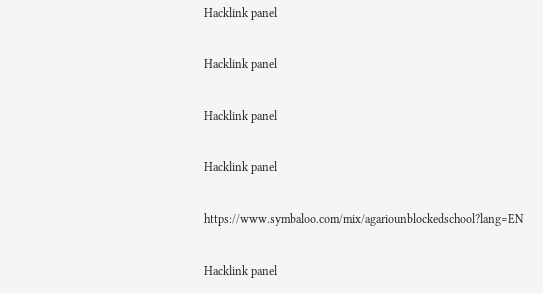Hacklink panel

Hacklink panel

Hacklink panel

Hacklink panel

https://www.symbaloo.com/mix/agariounblockedschool?lang=EN

Hacklink panel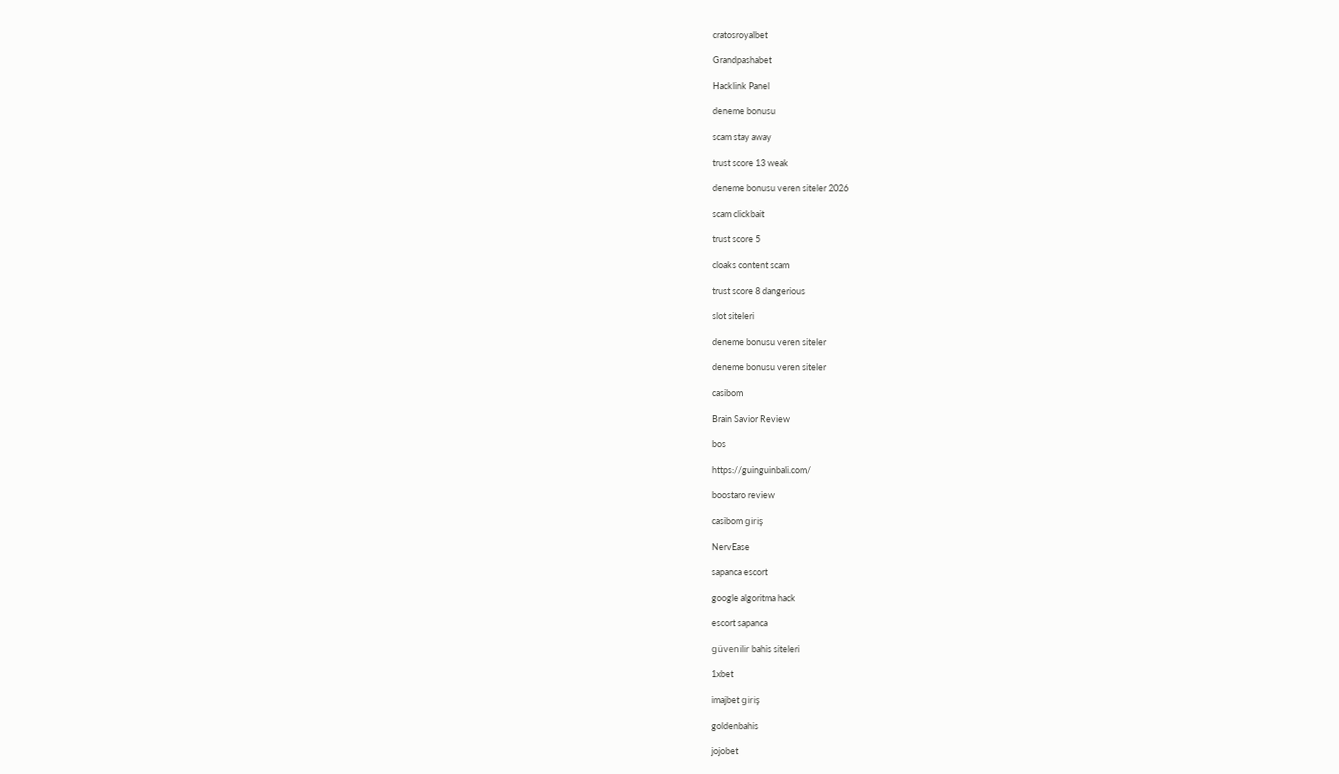cratosroyalbet

Grandpashabet

Hacklink Panel

deneme bonusu

scam stay away

trust score 13 weak

deneme bonusu veren siteler 2026

scam clickbait

trust score 5

cloaks content scam

trust score 8 dangerious

slot siteleri

deneme bonusu veren siteler

deneme bonusu veren siteler

casibom

Brain Savior Review

bos

https://guinguinbali.com/

boostaro review

casibom giriş

NervEase

sapanca escort

google algoritma hack

escort sapanca

güvenilir bahis siteleri

1xbet

imajbet giriş

goldenbahis

jojobet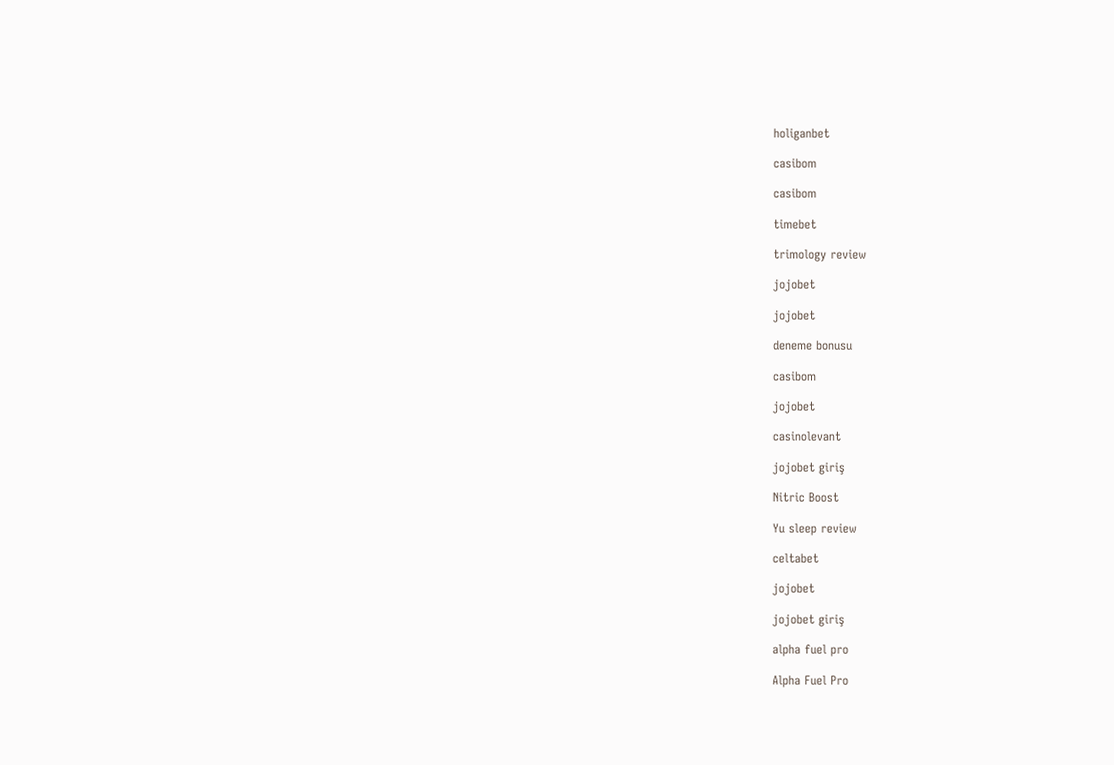holiganbet

casibom

casibom

timebet

trimology review

jojobet

jojobet

deneme bonusu

casibom

jojobet

casinolevant

jojobet giriş

Nitric Boost

Yu sleep review

celtabet

jojobet

jojobet giriş

alpha fuel pro

Alpha Fuel Pro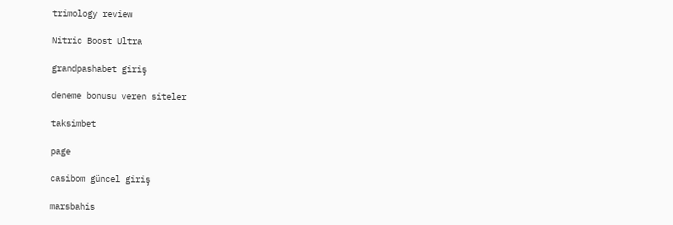trimology review

Nitric Boost Ultra

grandpashabet giriş

deneme bonusu veren siteler

taksimbet

page

casibom güncel giriş

marsbahis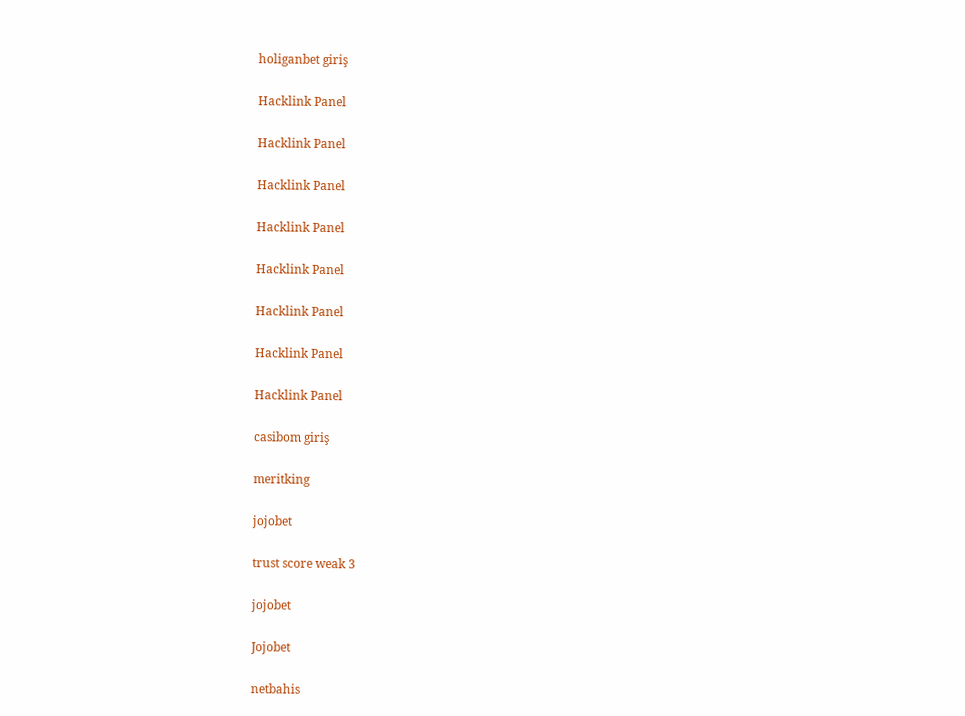holiganbet giriş

Hacklink Panel

Hacklink Panel

Hacklink Panel

Hacklink Panel

Hacklink Panel

Hacklink Panel

Hacklink Panel

Hacklink Panel

casibom giriş

meritking

jojobet

trust score weak 3

jojobet

Jojobet

netbahis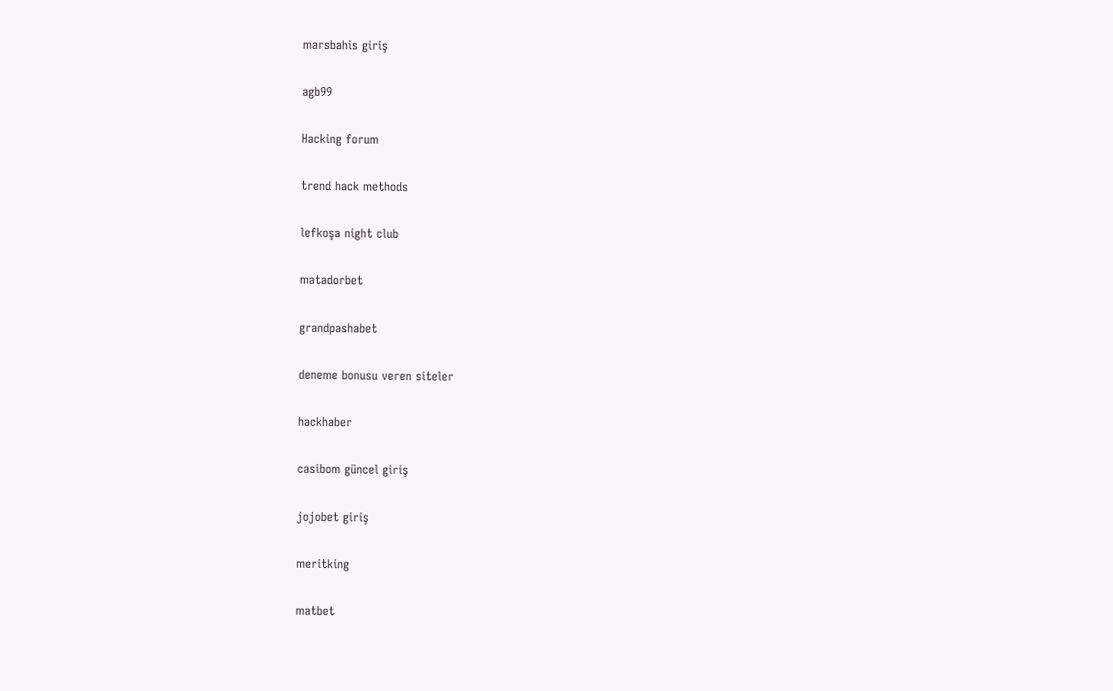marsbahis giriş

agb99

Hacking forum

trend hack methods

lefkoşa night club

matadorbet

grandpashabet

deneme bonusu veren siteler

hackhaber

casibom güncel giriş

jojobet giriş

meritking

matbet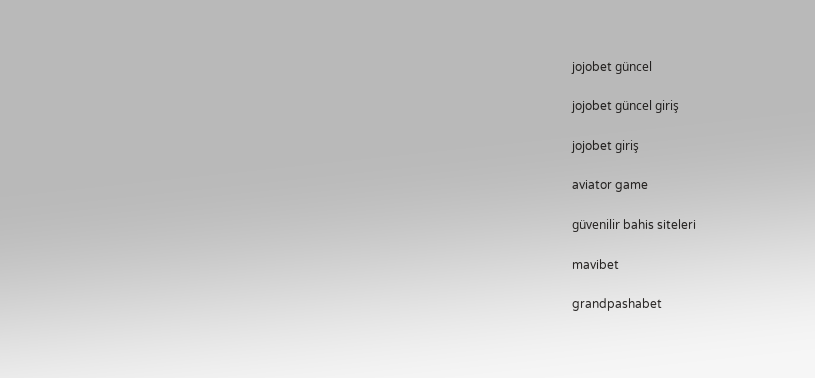jojobet güncel

jojobet güncel giriş

jojobet giriş

aviator game

güvenilir bahis siteleri

mavibet

grandpashabet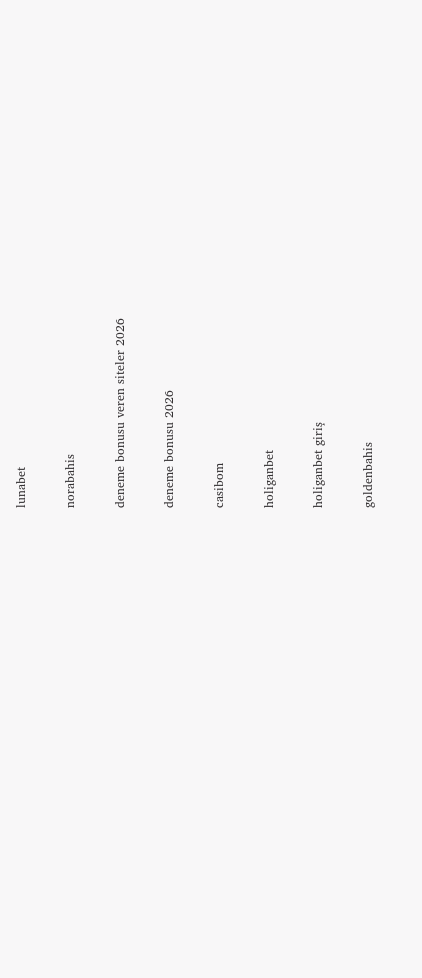lunabet

norabahis

deneme bonusu veren siteler 2026

deneme bonusu 2026

casibom

holiganbet

holiganbet giriş

goldenbahis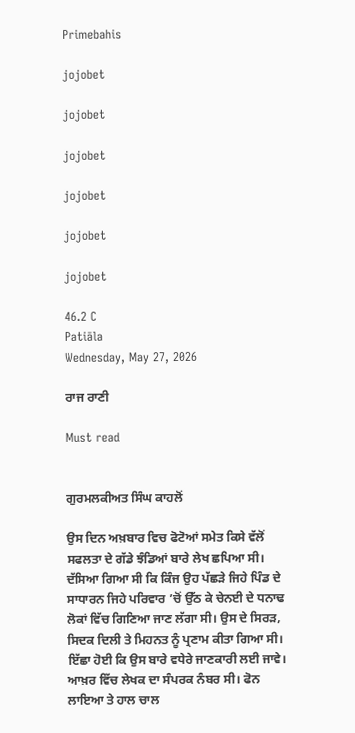Primebahis

jojobet

jojobet

jojobet

jojobet

jojobet

jojobet

46.2 C
Patiāla
Wednesday, May 27, 2026

ਰਾਜ ਰਾਣੀ

Must read


ਗੁਰਮਲਕੀਅਤ ਸਿੰਘ ਕਾਹਲੋਂ

ਉਸ ਦਿਨ ਅਖ਼ਬਾਰ ਵਿਚ ਫੋਟੋਆਂ ਸਮੇਤ ਕਿਸੇ ਵੱਲੋਂ ਸਫਲਤਾ ਦੇ ਗੱਡੇ ਝੰਡਿਆਂ ਬਾਰੇ ਲੇਖ ਛਪਿਆ ਸੀ। ਦੱਸਿਆ ਗਿਆ ਸੀ ਕਿ ਕਿੰਜ ਉਹ ਪੱਛੜੇ ਜਿਹੇ ਪਿੰਡ ਦੇ ਸਾਧਾਰਨ ਜਿਹੇ ਪਰਿਵਾਰ ’ਚੋਂ ਉੱਠ ਕੇ ਚੇਨਈ ਦੇ ਧਨਾਢ ਲੋਕਾਂ ਵਿੱਚ ਗਿਣਿਆ ਜਾਣ ਲੱਗਾ ਸੀ। ਉਸ ਦੇ ਸਿਰੜ, ਸਿਦਕ ਦਿਲੀ ਤੇ ਮਿਹਨਤ ਨੂੰ ਪ੍ਰਣਾਮ ਕੀਤਾ ਗਿਆ ਸੀ। ਇੱਛਾ ਹੋਈ ਕਿ ਉਸ ਬਾਰੇ ਵਧੇਰੇ ਜਾਣਕਾਰੀ ਲਈ ਜਾਵੇ। ਆਖ਼ਰ ਵਿੱਚ ਲੇਖਕ ਦਾ ਸੰਪਰਕ ਨੰਬਰ ਸੀ। ਫੋਨ ਲਾਇਆ ਤੇ ਹਾਲ ਚਾਲ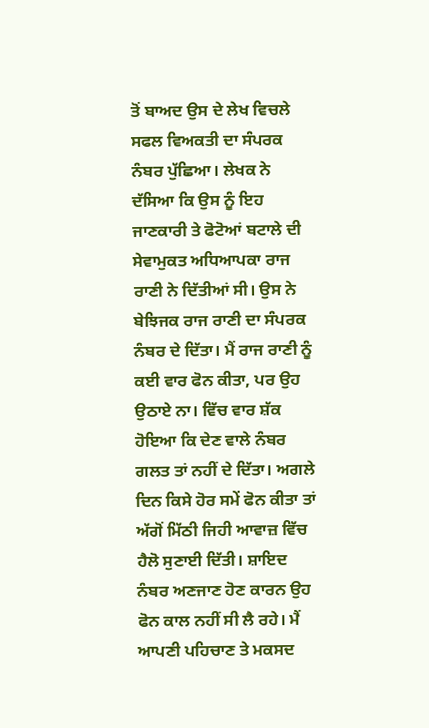ਤੋਂ ਬਾਅਦ ਉਸ ਦੇ ਲੇਖ ਵਿਚਲੇ ਸਫਲ ਵਿਅਕਤੀ ਦਾ ਸੰਪਰਕ ਨੰਬਰ ਪੁੱਛਿਆ। ਲੇਖਕ ਨੇ ਦੱਸਿਆ ਕਿ ਉਸ ਨੂੰ ਇਹ ਜਾਣਕਾਰੀ ਤੇ ਫੋਟੋਆਂ ਬਟਾਲੇ ਦੀ ਸੇਵਾਮੁਕਤ ਅਧਿਆਪਕਾ ਰਾਜ ਰਾਣੀ ਨੇ ਦਿੱਤੀਆਂ ਸੀ। ਉਸ ਨੇ ਬੇਝਿਜਕ ਰਾਜ ਰਾਣੀ ਦਾ ਸੰਪਰਕ ਨੰਬਰ ਦੇ ਦਿੱਤਾ। ਮੈਂ ਰਾਜ ਰਾਣੀ ਨੂੰ ਕਈ ਵਾਰ ਫੋਨ ਕੀਤਾ, ਪਰ ਉਹ ਉਠਾਏ ਨਾ। ਵਿੱਚ ਵਾਰ ਸ਼ੱਕ ਹੋਇਆ ਕਿ ਦੇਣ ਵਾਲੇ ਨੰਬਰ ਗਲਤ ਤਾਂ ਨਹੀਂ ਦੇ ਦਿੱਤਾ। ਅਗਲੇ ਦਿਨ ਕਿਸੇ ਹੋਰ ਸਮੇਂ ਫੋਨ ਕੀਤਾ ਤਾਂ ਅੱਗੋਂ ਮਿੱਠੀ ਜਿਹੀ ਆਵਾਜ਼ ਵਿੱਚ ਹੈਲੋ ਸੁਣਾਈ ਦਿੱਤੀ। ਸ਼ਾਇਦ ਨੰਬਰ ਅਣਜਾਣ ਹੋਣ ਕਾਰਨ ਉਹ ਫੋਨ ਕਾਲ ਨਹੀਂ ਸੀ ਲੈ ਰਹੇ। ਮੈਂ ਆਪਣੀ ਪਹਿਚਾਣ ਤੇ ਮਕਸਦ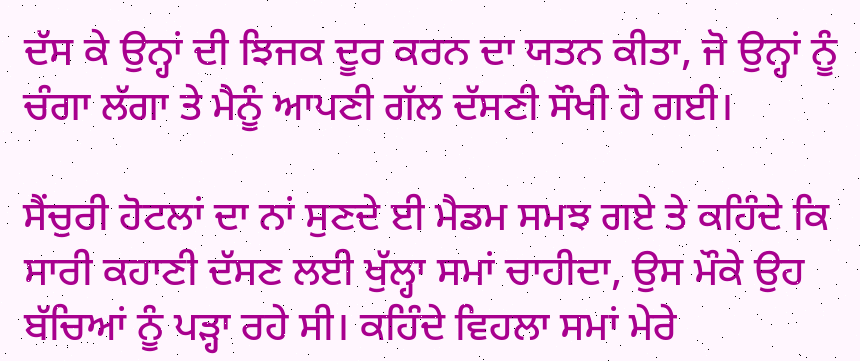ਦੱਸ ਕੇ ਉਨ੍ਹਾਂ ਦੀ ਝਿਜਕ ਦੂਰ ਕਰਨ ਦਾ ਯਤਨ ਕੀਤਾ, ਜੋ ਉਨ੍ਹਾਂ ਨੂੰ ਚੰਗਾ ਲੱਗਾ ਤੇ ਮੈਨੂੰ ਆਪਣੀ ਗੱਲ ਦੱਸਣੀ ਸੌਖੀ ਹੋ ਗਈ।

ਸੈਂਚੁਰੀ ਹੋਟਲਾਂ ਦਾ ਨਾਂ ਸੁਣਦੇ ਈ ਮੈਡਮ ਸਮਝ ਗਏ ਤੇ ਕਹਿੰਦੇ ਕਿ ਸਾਰੀ ਕਹਾਣੀ ਦੱਸਣ ਲਈ ਖੁੱਲ੍ਹਾ ਸਮਾਂ ਚਾਹੀਦਾ, ਉਸ ਮੌਕੇ ਉਹ ਬੱਚਿਆਂ ਨੂੰ ਪੜ੍ਹਾ ਰਹੇ ਸੀ। ਕਹਿੰਦੇ ਵਿਹਲਾ ਸਮਾਂ ਮੇਰੇ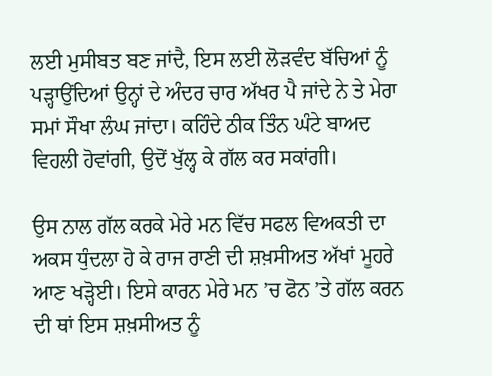ਲਈ ਮੁਸੀਬਤ ਬਣ ਜਾਂਦੈ, ਇਸ ਲਈ ਲੋੜਵੰਦ ਬੱਚਿਆਂ ਨੂੰ ਪੜ੍ਹਾਉਂਦਿਆਂ ਉਨ੍ਹਾਂ ਦੇ ਅੰਦਰ ਚਾਰ ਅੱਖਰ ਪੈ ਜਾਂਦੇ ਨੇ ਤੇ ਮੇਰਾ ਸਮਾਂ ਸੌਖਾ ਲੰਘ ਜਾਂਦਾ। ਕਹਿੰਦੇ ਠੀਕ ਤਿੰਨ ਘੰਟੇ ਬਾਅਦ ਵਿਹਲੀ ਹੋਵਾਂਗੀ, ਉਦੋਂ ਖੁੱਲ੍ਹ ਕੇ ਗੱਲ ਕਰ ਸਕਾਂਗੀ।

ਉਸ ਨਾਲ ਗੱਲ ਕਰਕੇ ਮੇਰੇ ਮਨ ਵਿੱਚ ਸਫਲ ਵਿਅਕਤੀ ਦਾ ਅਕਸ ਧੁੰਦਲਾ ਹੋ ਕੇ ਰਾਜ ਰਾਣੀ ਦੀ ਸ਼ਖ਼ਸੀਅਤ ਅੱਖਾਂ ਮੂਹਰੇ ਆਣ ਖੜ੍ਹੋਈ। ਇਸੇ ਕਾਰਨ ਮੇਰੇ ਮਨ ’ਚ ਫੋਨ ’ਤੇ ਗੱਲ ਕਰਨ ਦੀ ਥਾਂ ਇਸ ਸ਼ਖ਼ਸੀਅਤ ਨੂੰ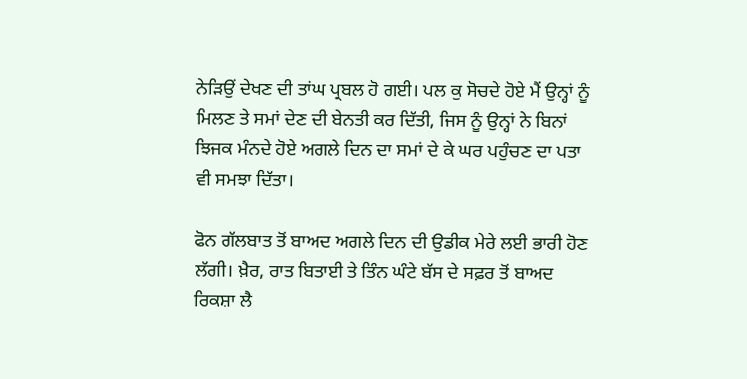ਨੇੜਿਉਂ ਦੇਖਣ ਦੀ ਤਾਂਘ ਪ੍ਰਬਲ ਹੋ ਗਈ। ਪਲ ਕੁ ਸੋਚਦੇ ਹੋਏ ਮੈਂ ਉਨ੍ਹਾਂ ਨੂੰ ਮਿਲਣ ਤੇ ਸਮਾਂ ਦੇਣ ਦੀ ਬੇਨਤੀ ਕਰ ਦਿੱਤੀ, ਜਿਸ ਨੂੰ ਉਨ੍ਹਾਂ ਨੇ ਬਿਨਾਂ ਝਿਜਕ ਮੰਨਦੇ ਹੋਏ ਅਗਲੇ ਦਿਨ ਦਾ ਸਮਾਂ ਦੇ ਕੇ ਘਰ ਪਹੁੰਚਣ ਦਾ ਪਤਾ ਵੀ ਸਮਝਾ ਦਿੱਤਾ।

ਫੋਨ ਗੱਲਬਾਤ ਤੋਂ ਬਾਅਦ ਅਗਲੇ ਦਿਨ ਦੀ ਉਡੀਕ ਮੇਰੇ ਲਈ ਭਾਰੀ ਹੋਣ ਲੱਗੀ। ਖ਼ੈਰ, ਰਾਤ ਬਿਤਾਈ ਤੇ ਤਿੰਨ ਘੰਟੇ ਬੱਸ ਦੇ ਸਫ਼ਰ ਤੋਂ ਬਾਅਦ ਰਿਕਸ਼ਾ ਲੈ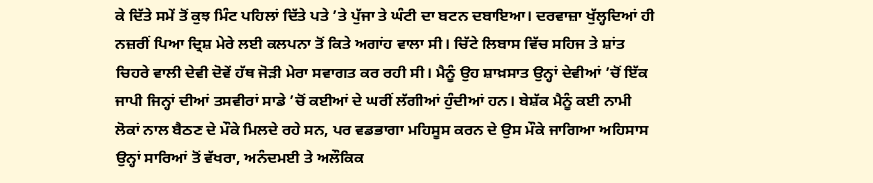ਕੇ ਦਿੱਤੇ ਸਮੇਂ ਤੋਂ ਕੁਝ ਮਿੰਟ ਪਹਿਲਾਂ ਦਿੱਤੇ ਪਤੇ ’ਤੇ ਪੁੱਜਾ ਤੇ ਘੰਟੀ ਦਾ ਬਟਨ ਦਬਾਇਆ। ਦਰਵਾਜ਼ਾ ਖੁੱਲ੍ਹਦਿਆਂ ਹੀ ਨਜ਼ਰੀਂ ਪਿਆ ਦ੍ਰਿਸ਼ ਮੇਰੇ ਲਈ ਕਲਪਨਾ ਤੋਂ ਕਿਤੇ ਅਗਾਂਹ ਵਾਲਾ ਸੀ। ਚਿੱਟੇ ਲਿਬਾਸ ਵਿੱਚ ਸਹਿਜ ਤੇ ਸ਼ਾਂਤ ਚਿਹਰੇ ਵਾਲੀ ਦੇਵੀ ਦੋਵੇਂ ਹੱਥ ਜੋੜੀ ਮੇਰਾ ਸਵਾਗਤ ਕਰ ਰਹੀ ਸੀ। ਮੈਨੂੰ ਉਹ ਸ਼ਾਖ਼ਸਾਤ ਉਨ੍ਹਾਂ ਦੇਵੀਆਂ ’ਚੋਂ ਇੱਕ ਜਾਪੀ ਜਿਨ੍ਹਾਂ ਦੀਆਂ ਤਸਵੀਰਾਂ ਸਾਡੇ ’ਚੋਂ ਕਈਆਂ ਦੇ ਘਰੀਂ ਲੱਗੀਆਂ ਹੁੰਦੀਆਂ ਹਨ। ਬੇਸ਼ੱਕ ਮੈਨੂੰ ਕਈ ਨਾਮੀ ਲੋਕਾਂ ਨਾਲ ਬੈਠਣ ਦੇ ਮੌਕੇ ਮਿਲਦੇ ਰਹੇ ਸਨ, ਪਰ ਵਡਭਾਗਾ ਮਹਿਸੂਸ ਕਰਨ ਦੇ ਉਸ ਮੌਕੇ ਜਾਗਿਆ ਅਹਿਸਾਸ ਉਨ੍ਹਾਂ ਸਾਰਿਆਂ ਤੋਂ ਵੱਖਰਾ, ਅਨੰਦਮਈ ਤੇ ਅਲੌਕਿਕ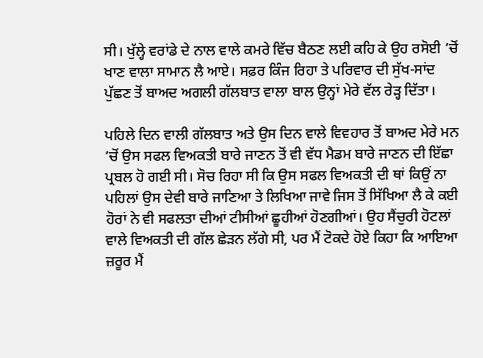ਸੀ। ਖੁੱਲ੍ਹੇ ਵਰਾਂਡੇ ਦੇ ਨਾਲ ਵਾਲੇ ਕਮਰੇ ਵਿੱਚ ਬੈਠਣ ਲਈ ਕਹਿ ਕੇ ਉਹ ਰਸੋਈ ’ਚੋਂ ਖਾਣ ਵਾਲਾ ਸਾਮਾਨ ਲੈ ਆਏ। ਸਫ਼ਰ ਕਿੰਜ ਰਿਹਾ ਤੇ ਪਰਿਵਾਰ ਦੀ ਸੁੱਖ-ਸਾਂਦ ਪੁੱਛਣ ਤੋਂ ਬਾਅਦ ਅਗਲੀ ਗੱਲਬਾਤ ਵਾਲਾ ਬਾਲ ਉਨ੍ਹਾਂ ਮੇਰੇ ਵੱਲ ਰੇੜ੍ਹ ਦਿੱਤਾ।

ਪਹਿਲੇ ਦਿਨ ਵਾਲੀ ਗੱਲਬਾਤ ਅਤੇ ਉਸ ਦਿਨ ਵਾਲੇ ਵਿਵਹਾਰ ਤੋਂ ਬਾਅਦ ਮੇਰੇ ਮਨ ’ਚੋਂ ਉਸ ਸਫਲ ਵਿਅਕਤੀ ਬਾਰੇ ਜਾਣਨ ਤੋਂ ਵੀ ਵੱਧ ਮੈਡਮ ਬਾਰੇ ਜਾਣਨ ਦੀ ਇੱਛਾ ਪ੍ਰਬਲ ਹੋ ਗਈ ਸੀ। ਸੋਚ ਰਿਹਾ ਸੀ ਕਿ ਉਸ ਸਫਲ ਵਿਅਕਤੀ ਦੀ ਥਾਂ ਕਿਉਂ ਨਾ ਪਹਿਲਾਂ ਉਸ ਦੇਵੀ ਬਾਰੇ ਜਾਣਿਆ ਤੇ ਲਿਖਿਆ ਜਾਵੇ ਜਿਸ ਤੋਂ ਸਿੱਖਿਆ ਲੈ ਕੇ ਕਈ ਹੋਰਾਂ ਨੇ ਵੀ ਸਫਲਤਾ ਦੀਆਂ ਟੀਸੀਆਂ ਛੂਹੀਆਂ ਹੋਣਗੀਆਂ। ਉਹ ਸੈਂਚੁਰੀ ਹੋਟਲਾਂ ਵਾਲੇ ਵਿਅਕਤੀ ਦੀ ਗੱਲ ਛੇੜਨ ਲੱਗੇ ਸੀ, ਪਰ ਮੈਂ ਟੋਕਦੇ ਹੋਏ ਕਿਹਾ ਕਿ ਆਇਆ ਜ਼ਰੂਰ ਮੈਂ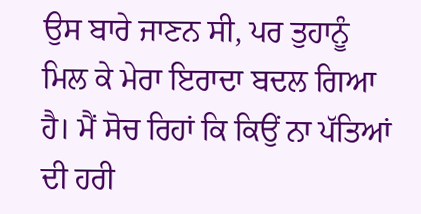ਉਸ ਬਾਰੇ ਜਾਣਨ ਸੀ, ਪਰ ਤੁਹਾਨੂੰ ਮਿਲ ਕੇ ਮੇਰਾ ਇਰਾਦਾ ਬਦਲ ਗਿਆ ਹੈ। ਮੈਂ ਸੋਚ ਰਿਹਾਂ ਕਿ ਕਿਉਂ ਨਾ ਪੱਤਿਆਂ ਦੀ ਹਰੀ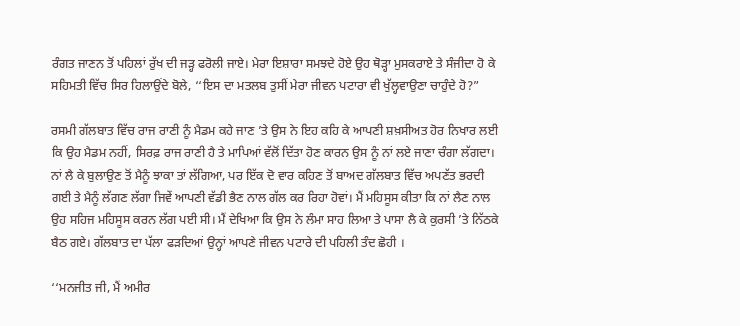ਰੰਗਤ ਜਾਣਨ ਤੋਂ ਪਹਿਲਾਂ ਰੁੱਖ ਦੀ ਜੜ੍ਹ ਫਰੋਲੀ ਜਾਏ। ਮੇਰਾ ਇਸ਼ਾਰਾ ਸਮਝਦੇ ਹੋਏ ਉਹ ਥੋੜ੍ਹਾ ਮੁਸਕਰਾਏ ਤੇ ਸੰਜੀਦਾ ਹੋ ਕੇ ਸਹਿਮਤੀ ਵਿੱਚ ਸਿਰ ਹਿਲਾਉਂਦੇ ਬੋਲੇ, ‘‘ਇਸ ਦਾ ਮਤਲਬ ਤੁਸੀਂ ਮੇਰਾ ਜੀਵਨ ਪਟਾਰਾ ਵੀ ਖੁੱਲ੍ਹਵਾਉਣਾ ਚਾਹੁੰਦੇ ਹੋ?”

ਰਸਮੀ ਗੱਲਬਾਤ ਵਿੱਚ ਰਾਜ ਰਾਣੀ ਨੂੰ ਮੈਡਮ ਕਹੇ ਜਾਣ ’ਤੇ ਉਸ ਨੇ ਇਹ ਕਹਿ ਕੇ ਆਪਣੀ ਸ਼ਖ਼ਸੀਅਤ ਹੋਰ ਨਿਖਾਰ ਲਈ ਕਿ ਉਹ ਮੈਡਮ ਨਹੀਂ, ਸਿਰਫ਼ ਰਾਜ ਰਾਣੀ ਹੈ ਤੇ ਮਾਪਿਆਂ ਵੱਲੋਂ ਦਿੱਤਾ ਹੋਣ ਕਾਰਨ ਉਸ ਨੂੰ ਨਾਂ ਲਏ ਜਾਣਾ ਚੰਗਾ ਲੱਗਦਾ। ਨਾਂ ਲੈ ਕੇ ਬੁਲਾਉਣ ਤੋਂ ਮੈਨੂੰ ਝਾਕਾ ਤਾਂ ਲੱਗਿਆ, ਪਰ ਇੱਕ ਦੋ ਵਾਰ ਕਹਿਣ ਤੋਂ ਬਾਅਦ ਗੱਲਬਾਤ ਵਿੱਚ ਅਪਣੱਤ ਭਰਦੀ ਗਈ ਤੇ ਮੈਨੂੰ ਲੱਗਣ ਲੱਗਾ ਜਿਵੇਂ ਆਪਣੀ ਵੱਡੀ ਭੈਣ ਨਾਲ ਗੱਲ ਕਰ ਰਿਹਾ ਹੋਵਾਂ। ਮੈਂ ਮਹਿਸੂਸ ਕੀਤਾ ਕਿ ਨਾਂ ਲੈਣ ਨਾਲ ਉਹ ਸਹਿਜ ਮਹਿਸੂਸ ਕਰਨ ਲੱਗ ਪਈ ਸੀ। ਮੈਂ ਦੇਖਿਆ ਕਿ ਉਸ ਨੇ ਲੰਮਾ ਸਾਹ ਲਿਆ ਤੇ ਪਾਸਾ ਲੈ ਕੇ ਕੁਰਸੀ ’ਤੇ ਨਿੱਠਕੇ ਬੈਠ ਗਏ। ਗੱਲਬਾਤ ਦਾ ਪੱਲਾ ਫੜਦਿਆਂ ਉਨ੍ਹਾਂ ਆਪਣੇ ਜੀਵਨ ਪਟਾਰੇ ਦੀ ਪਹਿਲੀ ਤੰਦ ਛੋਹੀ ।

‘‘ਮਨਜੀਤ ਜੀ, ਮੈਂ ਅਮੀਰ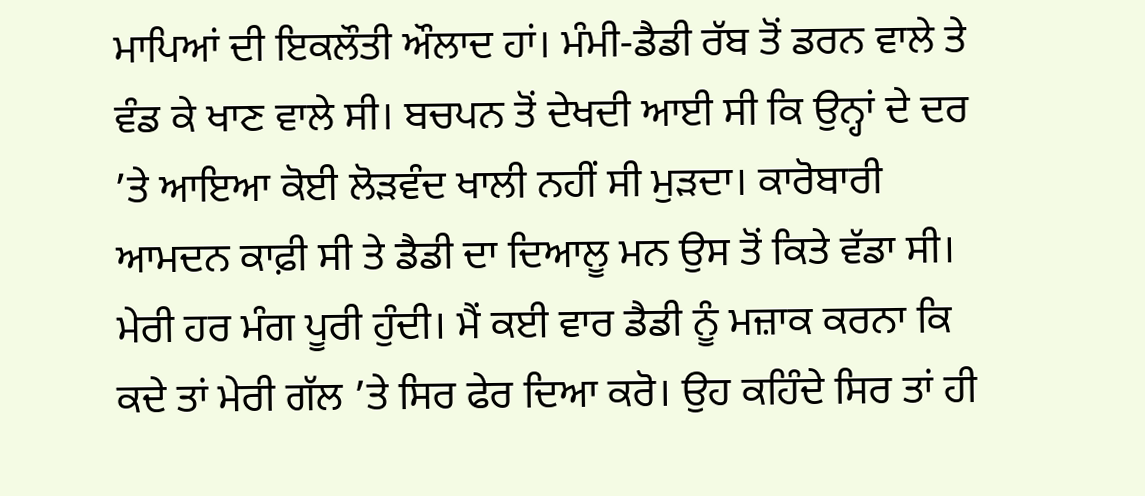ਮਾਪਿਆਂ ਦੀ ਇਕਲੌਤੀ ਔਲਾਦ ਹਾਂ। ਮੰਮੀ-ਡੈਡੀ ਰੱਬ ਤੋਂ ਡਰਨ ਵਾਲੇ ਤੇ ਵੰਡ ਕੇ ਖਾਣ ਵਾਲੇ ਸੀ। ਬਚਪਨ ਤੋਂ ਦੇਖਦੀ ਆਈ ਸੀ ਕਿ ਉਨ੍ਹਾਂ ਦੇ ਦਰ ’ਤੇ ਆਇਆ ਕੋਈ ਲੋੜਵੰਦ ਖਾਲੀ ਨਹੀਂ ਸੀ ਮੁੜਦਾ। ਕਾਰੋਬਾਰੀ ਆਮਦਨ ਕਾਫ਼ੀ ਸੀ ਤੇ ਡੈਡੀ ਦਾ ਦਿਆਲੂ ਮਨ ਉਸ ਤੋਂ ਕਿਤੇ ਵੱਡਾ ਸੀ। ਮੇਰੀ ਹਰ ਮੰਗ ਪੂਰੀ ਹੁੰਦੀ। ਮੈਂ ਕਈ ਵਾਰ ਡੈਡੀ ਨੂੰ ਮਜ਼ਾਕ ਕਰਨਾ ਕਿ ਕਦੇ ਤਾਂ ਮੇਰੀ ਗੱਲ ’ਤੇ ਸਿਰ ਫੇਰ ਦਿਆ ਕਰੋ। ਉਹ ਕਹਿੰਦੇ ਸਿਰ ਤਾਂ ਹੀ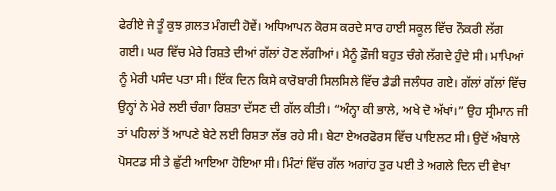ਫੇਰੀਏ ਜੇ ਤੂੰ ਕੁਝ ਗ਼ਲਤ ਮੰਗਦੀ ਹੋਵੇਂ। ਅਧਿਆਪਨ ਕੋਰਸ ਕਰਦੇ ਸਾਰ ਹਾਈ ਸਕੂਲ ਵਿੱਚ ਨੌਕਰੀ ਲੱਗ ਗਈ। ਘਰ ਵਿੱਚ ਮੇਰੇ ਰਿਸ਼ਤੇ ਦੀਆਂ ਗੱਲਾਂ ਹੋਣ ਲੱਗੀਆਂ। ਮੈਨੂੰ ਫ਼ੌਜੀ ਬਹੁਤ ਚੰਗੇ ਲੱਗਦੇ ਹੁੰਦੇ ਸੀ। ਮਾਪਿਆਂ ਨੂੰ ਮੇਰੀ ਪਸੰਦ ਪਤਾ ਸੀ। ਇੱਕ ਦਿਨ ਕਿਸੇ ਕਾਰੋਬਾਰੀ ਸਿਲਸਿਲੇ ਵਿੱਚ ਡੈਡੀ ਜਲੰਧਰ ਗਏ। ਗੱਲਾਂ ਗੱਲਾਂ ਵਿੱਚ ਉਨ੍ਹਾਂ ਨੇ ਮੇਰੇ ਲਈ ਚੰਗਾ ਰਿਸ਼ਤਾ ਦੱਸਣ ਦੀ ਗੱਲ ਕੀਤੀ। “ਅੰਨ੍ਹਾ ਕੀ ਭਾਲੇ, ਅਖੇ ਦੋ ਅੱਖਾਂ।” ਉਹ ਸ੍ਰੀਮਾਨ ਜੀ ਤਾਂ ਪਹਿਲਾਂ ਤੋਂ ਆਪਣੇ ਬੇਟੇ ਲਈ ਰਿਸ਼ਤਾ ਲੱਭ ਰਹੇ ਸੀ। ਬੇਟਾ ਏਅਰਫੋਰਸ ਵਿੱਚ ਪਾਇਲਟ ਸੀ। ਉਦੋਂ ਅੰਬਾਲੇ ਪੋਸਟਡ ਸੀ ਤੇ ਛੁੱਟੀ ਆਇਆ ਹੋਇਆ ਸੀ। ਮਿੰਟਾਂ ਵਿੱਚ ਗੱਲ ਅਗਾਂਹ ਤੁਰ ਪਈ ਤੇ ਅਗਲੇ ਦਿਨ ਦੀ ਵੇਖਾ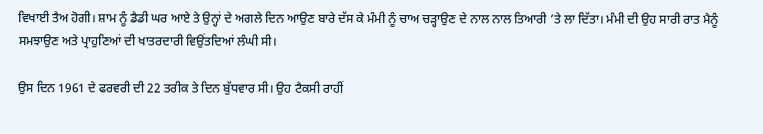ਵਿਖਾਈ ਤੈਅ ਹੋਗੀ। ਸ਼ਾਮ ਨੂੰ ਡੈਡੀ ਘਰ ਆਏ ਤੇ ਉਨ੍ਹਾਂ ਦੇ ਅਗਲੇ ਦਿਨ ਆਉਣ ਬਾਰੇ ਦੱਸ ਕੇ ਮੰਮੀ ਨੂੰ ਚਾਅ ਚੜ੍ਹਾਉਣ ਦੇ ਨਾਲ ਨਾਲ ਤਿਆਰੀ ’ਤੇ ਲਾ ਦਿੱਤਾ। ਮੰਮੀ ਦੀ ਉਹ ਸਾਰੀ ਰਾਤ ਮੈਨੂੰ ਸਮਝਾਉਣ ਅਤੇ ਪ੍ਰਾਹੁਣਿਆਂ ਦੀ ਖਾਤਰਦਾਰੀ ਵਿਉਂਤਦਿਆਂ ਲੰਘੀ ਸੀ।

ਉਸ ਦਿਨ 1961 ਦੇ ਫਰਵਰੀ ਦੀ 22 ਤਰੀਕ ਤੇ ਦਿਨ ਬੁੱਧਵਾਰ ਸੀ। ਉਹ ਟੈਕਸੀ ਰਾਹੀਂ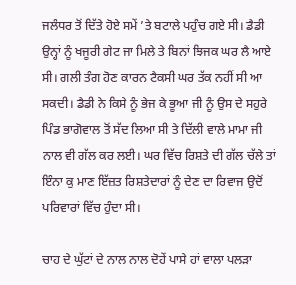ਜਲੰਧਰ ਤੋਂ ਦਿੱਤੇ ਹੋਏ ਸਮੇਂ ’ਤੇ ਬਟਾਲੇ ਪਹੁੰਚ ਗਏ ਸੀ। ਡੈਡੀ ਉਨ੍ਹਾਂ ਨੂੰ ਖਜੂਰੀ ਗੇਟ ਜਾ ਮਿਲੇ ਤੇ ਬਿਨਾਂ ਝਿਜਕ ਘਰ ਲੈ ਆਏ ਸੀ। ਗਲੀ ਤੰਗ ਹੋਣ ਕਾਰਨ ਟੈਕਸੀ ਘਰ ਤੱਕ ਨਹੀਂ ਸੀ ਆ ਸਕਦੀ। ਡੈਡੀ ਨੇ ਕਿਸੇ ਨੂੰ ਭੇਜ ਕੇ ਭੂਆ ਜੀ ਨੂੰ ਉਸ ਦੇ ਸਹੁਰੇ ਪਿੰਡ ਭਾਗੋਵਾਲ ਤੋਂ ਸੱਦ ਲਿਆ ਸੀ ਤੇ ਦਿੱਲੀ ਵਾਲੇ ਮਾਮਾ ਜੀ ਨਾਲ ਵੀ ਗੱਲ ਕਰ ਲਈ। ਘਰ ਵਿੱਚ ਰਿਸ਼ਤੇ ਦੀ ਗੱਲ ਚੱਲੇ ਤਾਂ ਇੰਨਾ ਕੁ ਮਾਣ ਇੱਜ਼ਤ ਰਿਸ਼ਤੇਦਾਰਾਂ ਨੂੰ ਦੇਣ ਦਾ ਰਿਵਾਜ ਉਦੋਂ ਪਰਿਵਾਰਾਂ ਵਿੱਚ ਹੁੰਦਾ ਸੀ।

ਚਾਹ ਦੇ ਘੁੱਟਾਂ ਦੇ ਨਾਲ ਨਾਲ ਦੋਹੇਂ ਪਾਸੇ ਹਾਂ ਵਾਲਾ ਪਲੜਾ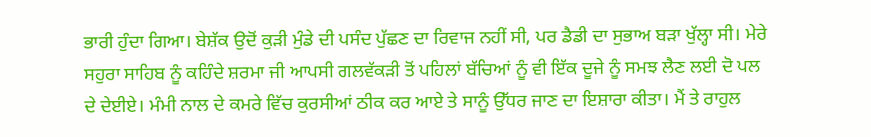ਭਾਰੀ ਹੁੰਦਾ ਗਿਆ। ਬੇਸ਼ੱਕ ਉਦੋਂ ਕੁੜੀ ਮੁੰਡੇ ਦੀ ਪਸੰਦ ਪੁੱਛਣ ਦਾ ਰਿਵਾਜ ਨਹੀਂ ਸੀ, ਪਰ ਡੈਡੀ ਦਾ ਸੁਭਾਅ ਬੜਾ ਖੁੱਲ੍ਹਾ ਸੀ। ਮੇਰੇ ਸਹੁਰਾ ਸਾਹਿਬ ਨੂੰ ਕਹਿੰਦੇ ਸ਼ਰਮਾ ਜੀ ਆਪਸੀ ਗਲਵੱਕੜੀ ਤੋਂ ਪਹਿਲਾਂ ਬੱਚਿਆਂ ਨੂੰ ਵੀ ਇੱਕ ਦੂਜੇ ਨੂੰ ਸਮਝ ਲੈਣ ਲਈ ਦੋ ਪਲ ਦੇ ਦੇਈਏ। ਮੰਮੀ ਨਾਲ ਦੇ ਕਮਰੇ ਵਿੱਚ ਕੁਰਸੀਆਂ ਠੀਕ ਕਰ ਆਏ ਤੇ ਸਾਨੂੰ ਉੱਧਰ ਜਾਣ ਦਾ ਇਸ਼ਾਰਾ ਕੀਤਾ। ਮੈਂ ਤੇ ਰਾਹੁਲ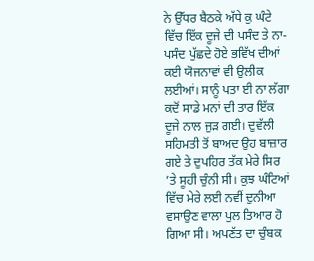ਨੇ ਉੱਧਰ ਬੈਠਕੇ ਅੱਧੇ ਕੁ ਘੰਟੇ ਵਿੱਚ ਇੱਕ ਦੂਜੇ ਦੀ ਪਸੰਦ ਤੇ ਨਾ-ਪਸੰਦ ਪੁੱਛਦੇ ਹੋਏ ਭਵਿੱਖ ਦੀਆਂ ਕਈ ਯੋਜਨਾਵਾਂ ਵੀ ਉਲੀਕ ਲਈਆਂ। ਸਾਨੂੰ ਪਤਾ ਈ ਨਾ ਲੱਗਾ ਕਦੋਂ ਸਾਡੇ ਮਨਾਂ ਦੀ ਤਾਰ ਇੱਕ ਦੂਜੇ ਨਾਲ ਜੁੜ ਗਈ। ਦੁਵੱਲੀ ਸਹਿਮਤੀ ਤੋਂ ਬਾਅਦ ਉਹ ਬਾਜ਼ਾਰ ਗਏ ਤੇ ਦੁਪਹਿਰ ਤੱਕ ਮੇਰੇ ਸਿਰ ’ਤੇ ਸੂਹੀ ਚੁੰਨੀ ਸੀ। ਕੁਝ ਘੰਟਿਆਂ ਵਿੱਚ ਮੇਰੇ ਲਈ ਨਵੀਂ ਦੁਨੀਆ ਵਸਾਉਣ ਵਾਲਾ ਪੁਲ ਤਿਆਰ ਹੋ ਗਿਆ ਸੀ। ਅਪਣੱਤ ਦਾ ਚੁੰਬਕ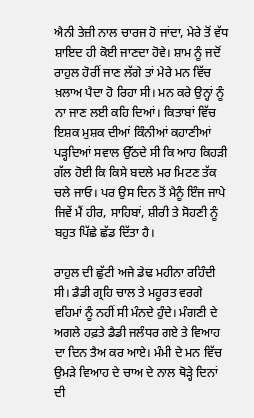ਐਨੀ ਤੇਜ਼ੀ ਨਾਲ ਚਾਰਜ ਹੋ ਜਾਂਦਾ, ਮੇਰੇ ਤੋਂ ਵੱਧ ਸ਼ਾਇਦ ਹੀ ਕੋਈ ਜਾਣਦਾ ਹੋਵੇ। ਸ਼ਾਮ ਨੂੰ ਜਦੋਂ ਰਾਹੁਲ ਹੋਰੀਂ ਜਾਣ ਲੱਗੇ ਤਾਂ ਮੇਰੇ ਮਨ ਵਿੱਚ ਖ਼ਲਾਅ ਪੈਦਾ ਹੋ ਰਿਹਾ ਸੀ। ਮਨ ਕਰੇ ਉਨ੍ਹਾਂ ਨੂੰ ਨਾ ਜਾਣ ਲਈ ਕਹਿ ਦਿਆਂ। ਕਿਤਾਬਾਂ ਵਿੱਚ ਇਸ਼ਕ ਮੁਸ਼ਕ ਦੀਆਂ ਕਿੰਨੀਆਂ ਕਹਾਣੀਆਂ ਪੜ੍ਹਦਿਆਂ ਸਵਾਲ ਉੱਠਦੇ ਸੀ ਕਿ ਆਹ ਕਿਹੜੀ ਗੱਲ ਹੋਈ ਕਿ ਕਿਸੇ ਬਦਲੇ ਮਰ ਮਿਟਣ ਤੱਕ ਚਲੇ ਜਾਓ। ਪਰ ਉਸ ਦਿਨ ਤੋਂ ਮੈਨੂੰ ਇੰਜ ਜਾਪੇ ਜਿਵੇਂ ਮੈਂ ਹੀਰ, ਸਾਹਿਬਾਂ, ਸ਼ੀਰੀ ਤੇ ਸੋਹਣੀ ਨੂੰ ਬਹੁਤ ਪਿੱਛੇ ਛੱਡ ਦਿੱਤਾ ਹੈ।

ਰਾਹੁਲ ਦੀ ਛੁੱਟੀ ਅਜੇ ਡੇਢ ਮਹੀਨਾ ਰਹਿੰਦੀ ਸੀ। ਡੈਡੀ ਗ੍ਰਹਿ ਚਾਲ ਤੇ ਮਹੂਰਤ ਵਰਗੇ ਵਹਿਮਾਂ ਨੂੰ ਨਹੀਂ ਸੀ ਮੰਨਦੇ ਹੁੰਦੇ। ਮੰਗਣੀ ਦੇ ਅਗਲੇ ਹਫ਼ਤੇ ਡੈਡੀ ਜਲੰਧਰ ਗਏ ਤੇ ਵਿਆਹ ਦਾ ਦਿਨ ਤੈਅ ਕਰ ਆਏ। ਮੰਮੀ ਦੇ ਮਨ ਵਿੱਚ ਉਮੜੇ ਵਿਆਹ ਦੇ ਚਾਅ ਦੇ ਨਾਲ ਥੋੜ੍ਹੇ ਦਿਨਾਂ ਦੀ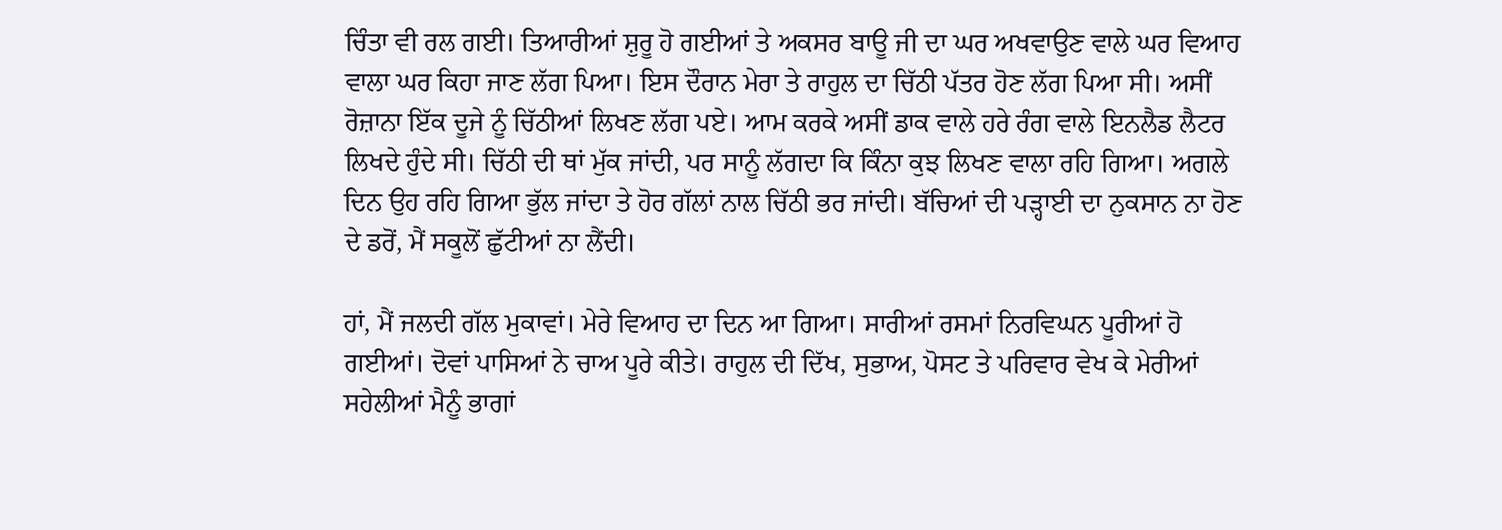ਚਿੰਤਾ ਵੀ ਰਲ ਗਈ। ਤਿਆਰੀਆਂ ਸ਼ੁਰੂ ਹੋ ਗਈਆਂ ਤੇ ਅਕਸਰ ਬਾਊ ਜੀ ਦਾ ਘਰ ਅਖਵਾਉਣ ਵਾਲੇ ਘਰ ਵਿਆਹ ਵਾਲਾ ਘਰ ਕਿਹਾ ਜਾਣ ਲੱਗ ਪਿਆ। ਇਸ ਦੌਰਾਨ ਮੇਰਾ ਤੇ ਰਾਹੁਲ ਦਾ ਚਿੱਠੀ ਪੱਤਰ ਹੋਣ ਲੱਗ ਪਿਆ ਸੀ। ਅਸੀਂ ਰੋਜ਼ਾਨਾ ਇੱਕ ਦੂਜੇ ਨੂੰ ਚਿੱਠੀਆਂ ਲਿਖਣ ਲੱਗ ਪਏ। ਆਮ ਕਰਕੇ ਅਸੀਂ ਡਾਕ ਵਾਲੇ ਹਰੇ ਰੰਗ ਵਾਲੇ ਇਨਲੈਡ ਲੈਟਰ ਲਿਖਦੇ ਹੁੰਦੇ ਸੀ। ਚਿੱਠੀ ਦੀ ਥਾਂ ਮੁੱਕ ਜਾਂਦੀ, ਪਰ ਸਾਨੂੰ ਲੱਗਦਾ ਕਿ ਕਿੰਨਾ ਕੁਝ ਲਿਖਣ ਵਾਲਾ ਰਹਿ ਗਿਆ। ਅਗਲੇ ਦਿਨ ਉਹ ਰਹਿ ਗਿਆ ਭੁੱਲ ਜਾਂਦਾ ਤੇ ਹੋਰ ਗੱਲਾਂ ਨਾਲ ਚਿੱਠੀ ਭਰ ਜਾਂਦੀ। ਬੱਚਿਆਂ ਦੀ ਪੜ੍ਹਾਈ ਦਾ ਨੁਕਸਾਨ ਨਾ ਹੋਣ ਦੇ ਡਰੋਂ, ਮੈਂ ਸਕੂਲੋਂ ਛੁੱਟੀਆਂ ਨਾ ਲੈਂਦੀ।

ਹਾਂ, ਮੈਂ ਜਲਦੀ ਗੱਲ ਮੁਕਾਵਾਂ। ਮੇਰੇ ਵਿਆਹ ਦਾ ਦਿਨ ਆ ਗਿਆ। ਸਾਰੀਆਂ ਰਸਮਾਂ ਨਿਰਵਿਘਨ ਪੂਰੀਆਂ ਹੋ ਗਈਆਂ। ਦੋਵਾਂ ਪਾਸਿਆਂ ਨੇ ਚਾਅ ਪੂਰੇ ਕੀਤੇ। ਰਾਹੁਲ ਦੀ ਦਿੱਖ, ਸੁਭਾਅ, ਪੋਸਟ ਤੇ ਪਰਿਵਾਰ ਵੇਖ ਕੇ ਮੇਰੀਆਂ ਸਹੇਲੀਆਂ ਮੈਨੂੰ ਭਾਗਾਂ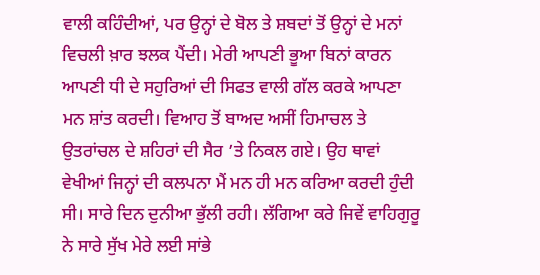ਵਾਲੀ ਕਹਿੰਦੀਆਂ, ਪਰ ਉਨ੍ਹਾਂ ਦੇ ਬੋਲ ਤੇ ਸ਼ਬਦਾਂ ਤੋਂ ਉਨ੍ਹਾਂ ਦੇ ਮਨਾਂ ਵਿਚਲੀ ਖ਼ਾਰ ਝਲਕ ਪੈਂਦੀ। ਮੇਰੀ ਆਪਣੀ ਭੂਆ ਬਿਨਾਂ ਕਾਰਨ ਆਪਣੀ ਧੀ ਦੇ ਸਹੁਰਿਆਂ ਦੀ ਸਿਫਤ ਵਾਲੀ ਗੱਲ ਕਰਕੇ ਆਪਣਾ ਮਨ ਸ਼ਾਂਤ ਕਰਦੀ। ਵਿਆਹ ਤੋਂ ਬਾਅਦ ਅਸੀਂ ਹਿਮਾਚਲ ਤੇ ਉਤਰਾਂਚਲ ਦੇ ਸ਼ਹਿਰਾਂ ਦੀ ਸੈਰ ’ਤੇ ਨਿਕਲ ਗਏ। ਉਹ ਥਾਵਾਂ ਵੇਖੀਆਂ ਜਿਨ੍ਹਾਂ ਦੀ ਕਲਪਨਾ ਮੈਂ ਮਨ ਹੀ ਮਨ ਕਰਿਆ ਕਰਦੀ ਹੁੰਦੀ ਸੀ। ਸਾਰੇ ਦਿਨ ਦੁਨੀਆ ਭੁੱਲੀ ਰਹੀ। ਲੱਗਿਆ ਕਰੇ ਜਿਵੇਂ ਵਾਹਿਗੁਰੂ ਨੇ ਸਾਰੇ ਸੁੱਖ ਮੇਰੇ ਲਈ ਸਾਂਭੇ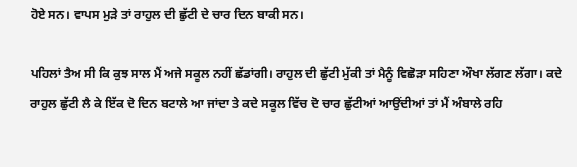ਹੋਏ ਸਨ। ਵਾਪਸ ਮੁੜੇ ਤਾਂ ਰਾਹੁਲ ਦੀ ਛੁੱਟੀ ਦੇ ਚਾਰ ਦਿਨ ਬਾਕੀ ਸਨ।

ਪਹਿਲਾਂ ਤੈਅ ਸੀ ਕਿ ਕੁਝ ਸਾਲ ਮੈਂ ਅਜੇ ਸਕੂਲ ਨਹੀਂ ਛੱਡਾਂਗੀ। ਰਾਹੁਲ ਦੀ ਛੁੱਟੀ ਮੁੱਕੀ ਤਾਂ ਮੈਨੂੰ ਵਿਛੋੜਾ ਸਹਿਣਾ ਔਖਾ ਲੱਗਣ ਲੱਗਾ। ਕਦੇ ਰਾਹੁਲ ਛੁੱਟੀ ਲੈ ਕੇ ਇੱਕ ਦੋ ਦਿਨ ਬਟਾਲੇ ਆ ਜਾਂਦਾ ਤੇ ਕਦੇ ਸਕੂਲ ਵਿੱਚ ਦੋ ਚਾਰ ਛੁੱਟੀਆਂ ਆਉਂਦੀਆਂ ਤਾਂ ਮੈਂ ਅੰਬਾਲੇ ਰਹਿ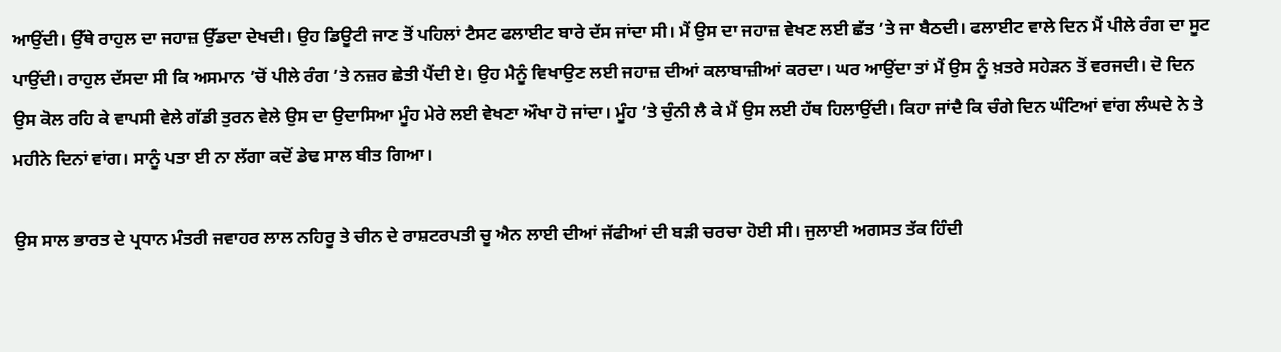ਆਉਂਦੀ। ਉੱਥੇ ਰਾਹੁਲ ਦਾ ਜਹਾਜ਼ ਉੱਡਦਾ ਦੇਖਦੀ। ਉਹ ਡਿਊਟੀ ਜਾਣ ਤੋਂ ਪਹਿਲਾਂ ਟੈਸਟ ਫਲਾਈਟ ਬਾਰੇ ਦੱਸ ਜਾਂਦਾ ਸੀ। ਮੈਂ ਉਸ ਦਾ ਜਹਾਜ਼ ਵੇਖਣ ਲਈ ਛੱਤ ’ਤੇ ਜਾ ਬੈਠਦੀ। ਫਲਾਈਟ ਵਾਲੇ ਦਿਨ ਮੈਂ ਪੀਲੇ ਰੰਗ ਦਾ ਸੂਟ ਪਾਉਂਦੀ। ਰਾਹੁਲ ਦੱਸਦਾ ਸੀ ਕਿ ਅਸਮਾਨ ’ਚੋਂ ਪੀਲੇ ਰੰਗ ’ਤੇ ਨਜ਼ਰ ਛੇਤੀ ਪੈਂਦੀ ਏ। ਉਹ ਮੈਨੂੰ ਵਿਖਾਉਣ ਲਈ ਜਹਾਜ਼ ਦੀਆਂ ਕਲਾਬਾਜ਼ੀਆਂ ਕਰਦਾ। ਘਰ ਆਉਂਦਾ ਤਾਂ ਮੈਂ ਉਸ ਨੂੰ ਖ਼ਤਰੇ ਸਹੇੜਨ ਤੋਂ ਵਰਜਦੀ। ਦੋ ਦਿਨ ਉਸ ਕੋਲ ਰਹਿ ਕੇ ਵਾਪਸੀ ਵੇਲੇ ਗੱਡੀ ਤੁਰਨ ਵੇਲੇ ਉਸ ਦਾ ਉਦਾਸਿਆ ਮੂੰਹ ਮੇਰੇ ਲਈ ਵੇਖਣਾ ਔਖਾ ਹੋ ਜਾਂਦਾ। ਮੂੰਹ ’ਤੇ ਚੁੰਨੀ ਲੈ ਕੇ ਮੈਂ ਉਸ ਲਈ ਹੱਥ ਹਿਲਾਉਂਦੀ। ਕਿਹਾ ਜਾਂਦੈ ਕਿ ਚੰਗੇ ਦਿਨ ਘੰਟਿਆਂ ਵਾਂਗ ਲੰਘਦੇ ਨੇ ਤੇ ਮਹੀਨੇ ਦਿਨਾਂ ਵਾਂਗ। ਸਾਨੂੰ ਪਤਾ ਈ ਨਾ ਲੱਗਾ ਕਦੋਂ ਡੇਢ ਸਾਲ ਬੀਤ ਗਿਆ।

ਉਸ ਸਾਲ ਭਾਰਤ ਦੇ ਪ੍ਰਧਾਨ ਮੰਤਰੀ ਜਵਾਹਰ ਲਾਲ ਨਹਿਰੂ ਤੇ ਚੀਨ ਦੇ ਰਾਸ਼ਟਰਪਤੀ ਚੂ ਐਨ ਲਾਈ ਦੀਆਂ ਜੱਫੀਆਂ ਦੀ ਬੜੀ ਚਰਚਾ ਹੋਈ ਸੀ। ਜੁਲਾਈ ਅਗਸਤ ਤੱਕ ਹਿੰਦੀ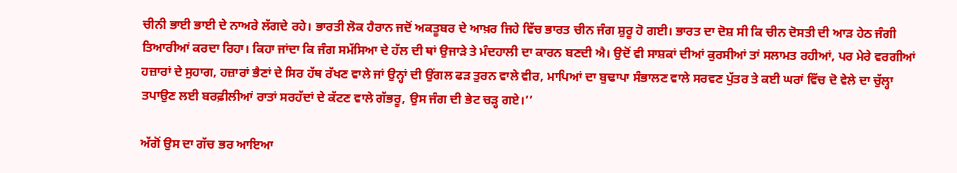ਚੀਨੀ ਭਾਈ ਭਾਈ ਦੇ ਨਾਅਰੇ ਲੱਗਦੇ ਰਹੇ। ਭਾਰਤੀ ਲੋਕ ਹੈਰਾਨ ਜਦੋਂ ਅਕਤੂਬਰ ਦੇ ਆਖ਼ਰ ਜਿਹੇ ਵਿੱਚ ਭਾਰਤ ਚੀਨ ਜੰਗ ਸ਼ੁਰੂ ਹੋ ਗਈ। ਭਾਰਤ ਦਾ ਦੋਸ਼ ਸੀ ਕਿ ਚੀਨ ਦੋਸਤੀ ਦੀ ਆੜ ਹੇਠ ਜੰਗੀ ਤਿਆਰੀਆਂ ਕਰਦਾ ਰਿਹਾ। ਕਿਹਾ ਜਾਂਦਾ ਕਿ ਜੰਗ ਸਮੱਸਿਆ ਦੇ ਹੱਲ ਦੀ ਥਾਂ ਉਜਾੜੇ ਤੇ ਮੰਦਹਾਲੀ ਦਾ ਕਾਰਨ ਬਣਦੀ ਐ। ਉਦੋਂ ਵੀ ਸਾਸ਼ਕਾਂ ਦੀਆਂ ਕੁਰਸੀਆਂ ਤਾਂ ਸਲਾਮਤ ਰਹੀਆਂ, ਪਰ ਮੇਰੇ ਵਰਗੀਆਂ ਹਜ਼ਾਰਾਂ ਦੇ ਸੁਹਾਗ, ਹਜ਼ਾਰਾਂ ਭੈਣਾਂ ਦੇ ਸਿਰ ਹੱਥ ਰੱਖਣ ਵਾਲੇ ਜਾਂ ਉਨ੍ਹਾਂ ਦੀ ਉਂਗਲ ਫੜ ਤੁਰਨ ਵਾਲੇ ਵੀਰ, ਮਾਪਿਆਂ ਦਾ ਬੁਢਾਪਾ ਸੰਭਾਲਣ ਵਾਲੇ ਸਰਵਣ ਪੁੱਤਰ ਤੇ ਕਈ ਘਰਾਂ ਵਿੱਚ ਦੋ ਵੇਲੇ ਦਾ ਚੁੱਲ੍ਹਾ ਤਪਾਉਣ ਲਈ ਬਰਫ਼ੀਲੀਆਂ ਰਾਤਾਂ ਸਰਹੱਦਾਂ ਦੇ ਕੱਟਣ ਵਾਲੇ ਗੱਭਰੂ, ਉਸ ਜੰਗ ਦੀ ਭੇਟ ਚੜ੍ਹ ਗਏ।’’

ਅੱਗੋਂ ਉਸ ਦਾ ਗੱਚ ਭਰ ਆਇਆ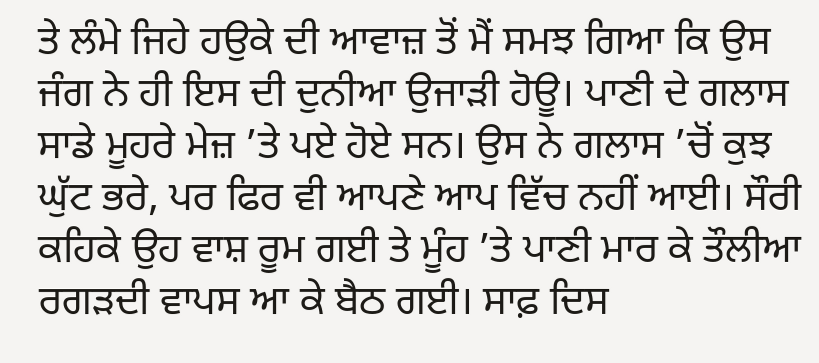ਤੇ ਲੰਮੇ ਜਿਹੇ ਹਉਕੇ ਦੀ ਆਵਾਜ਼ ਤੋਂ ਮੈਂ ਸਮਝ ਗਿਆ ਕਿ ਉਸ ਜੰਗ ਨੇ ਹੀ ਇਸ ਦੀ ਦੁਨੀਆ ਉਜਾੜੀ ਹੋਊ। ਪਾਣੀ ਦੇ ਗਲਾਸ ਸਾਡੇ ਮੂਹਰੇ ਮੇਜ਼ ’ਤੇ ਪਏ ਹੋਏ ਸਨ। ਉਸ ਨੇ ਗਲਾਸ ’ਚੋਂ ਕੁਝ ਘੁੱਟ ਭਰੇ, ਪਰ ਫਿਰ ਵੀ ਆਪਣੇ ਆਪ ਵਿੱਚ ਨਹੀਂ ਆਈ। ਸੌਰੀ ਕਹਿਕੇ ਉਹ ਵਾਸ਼ ਰੂਮ ਗਈ ਤੇ ਮੂੰਹ ’ਤੇ ਪਾਣੀ ਮਾਰ ਕੇ ਤੌਲੀਆ ਰਗੜਦੀ ਵਾਪਸ ਆ ਕੇ ਬੈਠ ਗਈ। ਸਾਫ਼ ਦਿਸ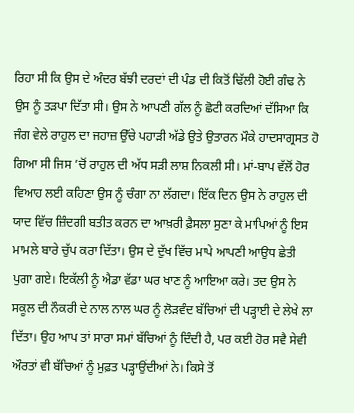ਰਿਹਾ ਸੀ ਕਿ ਉਸ ਦੇ ਅੰਦਰ ਬੱਝੀ ਦਰਦਾਂ ਦੀ ਪੰਡ ਦੀ ਕਿਤੋਂ ਢਿੱਲੀ ਹੋਈ ਗੰਢ ਨੇ ਉਸ ਨੂੰ ਤੜਪਾ ਦਿੱਤਾ ਸੀ। ਉਸ ਨੇ ਆਪਣੀ ਗੱਲ ਨੂੰ ਛੋਟੀ ਕਰਦਿਆਂ ਦੱਸਿਆ ਕਿ ਜੰਗ ਵੇਲੇ ਰਾਹੁਲ ਦਾ ਜਹਾਜ਼ ਉੱਚੇ ਪਹਾੜੀ ਅੱਡੇ ਉਤੇ ਉਤਾਰਨ ਮੌਕੇ ਹਾਦਸਾਗ੍ਰਸਤ ਹੋ ਗਿਆ ਸੀ ਜਿਸ ’ਚੋਂ ਰਾਹੁਲ ਦੀ ਅੱਧ ਸੜੀ ਲਾਸ਼ ਨਿਕਲੀ ਸੀ। ਮਾਂ-ਬਾਪ ਵੱਲੋਂ ਹੋਰ ਵਿਆਹ ਲਈ ਕਹਿਣਾ ਉਸ ਨੂੰ ਚੰਗਾ ਨਾ ਲੱਗਦਾ। ਇੱਕ ਦਿਨ ਉਸ ਨੇ ਰਾਹੁਲ ਦੀ ਯਾਦ ਵਿੱਚ ਜ਼ਿੰਦਗੀ ਬਤੀਤ ਕਰਨ ਦਾ ਆਖ਼ਰੀ ਫ਼ੈਸਲਾ ਸੁਣਾ ਕੇ ਮਾਪਿਆਂ ਨੂੰ ਇਸ ਮਾਮਲੇ ਬਾਰੇ ਚੁੱਪ ਕਰਾ ਦਿੱਤਾ। ਉਸ ਦੇ ਦੁੱਖ ਵਿੱਚ ਮਾਪੇ ਆਪਣੀ ਆਉਧ ਛੇਤੀ ਪੁਗਾ ਗਏ। ਇਕੱਲੀ ਨੂੰ ਐਡਾ ਵੱਡਾ ਘਰ ਖਾਣ ਨੂੰ ਆਇਆ ਕਰੇ। ਤਦ ਉਸ ਨੇ ਸਕੂਲ ਦੀ ਨੌਕਰੀ ਦੇ ਨਾਲ ਨਾਲ ਘਰ ਨੂੰ ਲੋੜਵੰਦ ਬੱਚਿਆਂ ਦੀ ਪੜ੍ਹਾਈ ਦੇ ਲੇਖੇ ਲਾ ਦਿੱਤਾ। ਉਹ ਆਪ ਤਾਂ ਸਾਰਾ ਸਮਾਂ ਬੱਚਿਆਂ ਨੂੰ ਦਿੰਦੀ ਹੈ, ਪਰ ਕਈ ਹੋਰ ਸਵੈ ਸੇਵੀ ਔਰਤਾਂ ਵੀ ਬੱਚਿਆਂ ਨੂੰ ਮੁਫ਼ਤ ਪੜ੍ਹਾਉਂਦੀਆਂ ਨੇ। ਕਿਸੇ ਤੋਂ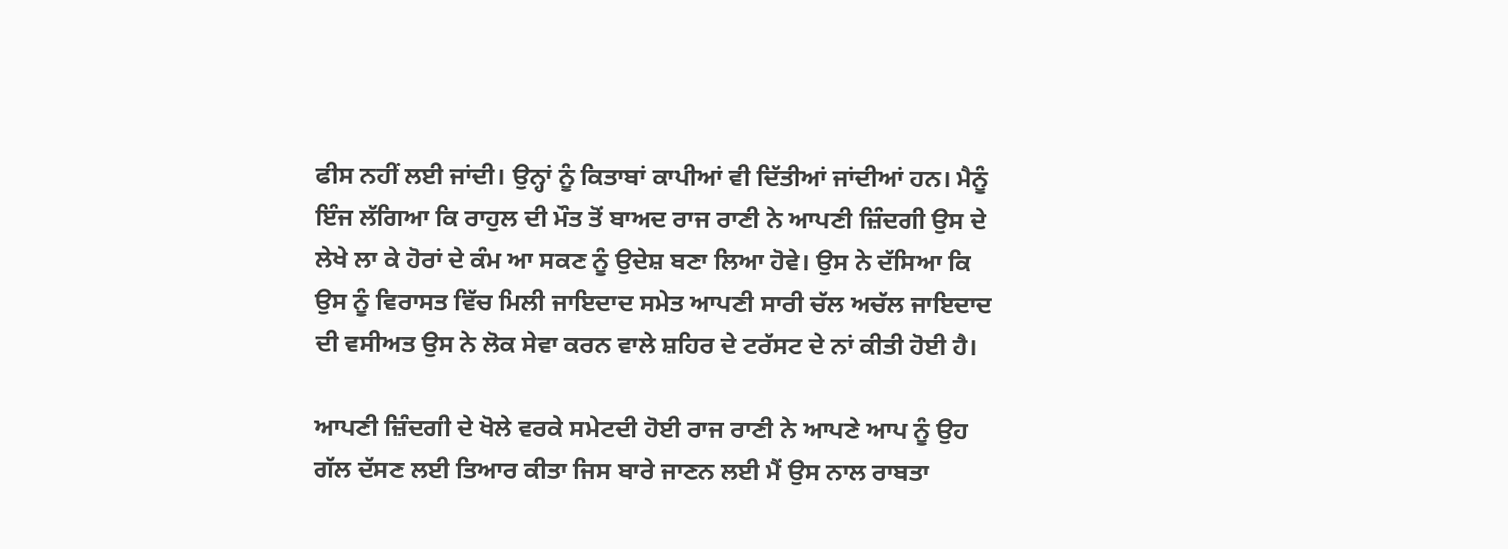ਫੀਸ ਨਹੀਂ ਲਈ ਜਾਂਦੀ। ਉਨ੍ਹਾਂ ਨੂੰ ਕਿਤਾਬਾਂ ਕਾਪੀਆਂ ਵੀ ਦਿੱਤੀਆਂ ਜਾਂਦੀਆਂ ਹਨ। ਮੈਨੂੰ ਇੰਜ ਲੱਗਿਆ ਕਿ ਰਾਹੁਲ ਦੀ ਮੌਤ ਤੋਂ ਬਾਅਦ ਰਾਜ ਰਾਣੀ ਨੇ ਆਪਣੀ ਜ਼ਿੰਦਗੀ ਉਸ ਦੇ ਲੇਖੇ ਲਾ ਕੇ ਹੋਰਾਂ ਦੇ ਕੰਮ ਆ ਸਕਣ ਨੂੰ ਉਦੇਸ਼ ਬਣਾ ਲਿਆ ਹੋਵੇ। ਉਸ ਨੇ ਦੱਸਿਆ ਕਿ ਉਸ ਨੂੰ ਵਿਰਾਸਤ ਵਿੱਚ ਮਿਲੀ ਜਾਇਦਾਦ ਸਮੇਤ ਆਪਣੀ ਸਾਰੀ ਚੱਲ ਅਚੱਲ ਜਾਇਦਾਦ ਦੀ ਵਸੀਅਤ ਉਸ ਨੇ ਲੋਕ ਸੇਵਾ ਕਰਨ ਵਾਲੇ ਸ਼ਹਿਰ ਦੇ ਟਰੱਸਟ ਦੇ ਨਾਂ ਕੀਤੀ ਹੋਈ ਹੈ।

ਆਪਣੀ ਜ਼ਿੰਦਗੀ ਦੇ ਖੋਲੇ ਵਰਕੇ ਸਮੇਟਦੀ ਹੋਈ ਰਾਜ ਰਾਣੀ ਨੇ ਆਪਣੇ ਆਪ ਨੂੰ ਉਹ ਗੱਲ ਦੱਸਣ ਲਈ ਤਿਆਰ ਕੀਤਾ ਜਿਸ ਬਾਰੇ ਜਾਣਨ ਲਈ ਮੈਂ ਉਸ ਨਾਲ ਰਾਬਤਾ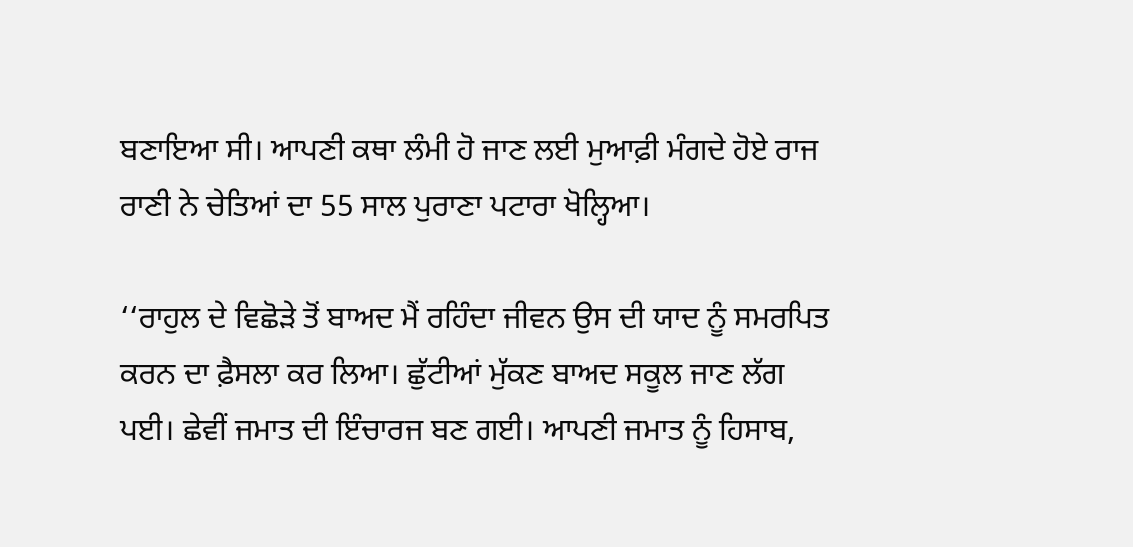ਬਣਾਇਆ ਸੀ। ਆਪਣੀ ਕਥਾ ਲੰਮੀ ਹੋ ਜਾਣ ਲਈ ਮੁਆਫ਼ੀ ਮੰਗਦੇ ਹੋਏ ਰਾਜ ਰਾਣੀ ਨੇ ਚੇਤਿਆਂ ਦਾ 55 ਸਾਲ ਪੁਰਾਣਾ ਪਟਾਰਾ ਖੋਲ੍ਹਿਆ।

‘‘ਰਾਹੁਲ ਦੇ ਵਿਛੋੜੇ ਤੋਂ ਬਾਅਦ ਮੈਂ ਰਹਿੰਦਾ ਜੀਵਨ ਉਸ ਦੀ ਯਾਦ ਨੂੰ ਸਮਰਪਿਤ ਕਰਨ ਦਾ ਫ਼ੈਸਲਾ ਕਰ ਲਿਆ। ਛੁੱਟੀਆਂ ਮੁੱਕਣ ਬਾਅਦ ਸਕੂਲ ਜਾਣ ਲੱਗ ਪਈ। ਛੇਵੀਂ ਜਮਾਤ ਦੀ ਇੰਚਾਰਜ ਬਣ ਗਈ। ਆਪਣੀ ਜਮਾਤ ਨੂੰ ਹਿਸਾਬ,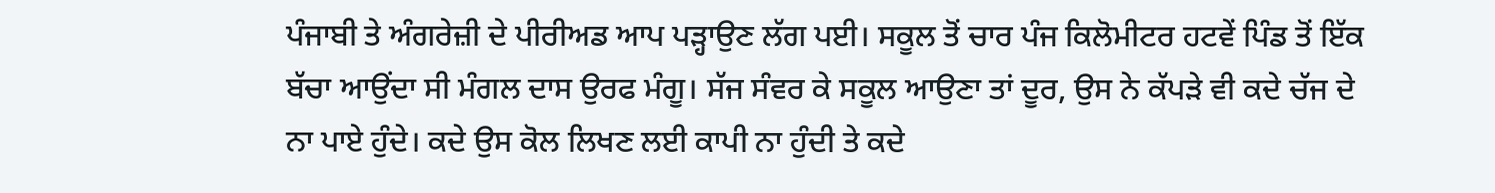ਪੰਜਾਬੀ ਤੇ ਅੰਗਰੇਜ਼ੀ ਦੇ ਪੀਰੀਅਡ ਆਪ ਪੜ੍ਹਾਉਣ ਲੱਗ ਪਈ। ਸਕੂਲ ਤੋਂ ਚਾਰ ਪੰਜ ਕਿਲੋਮੀਟਰ ਹਟਵੇਂ ਪਿੰਡ ਤੋਂ ਇੱਕ ਬੱਚਾ ਆਉਂਦਾ ਸੀ ਮੰਗਲ ਦਾਸ ਉਰਫ ਮੰਗੂ। ਸੱਜ ਸੰਵਰ ਕੇ ਸਕੂਲ ਆਉਣਾ ਤਾਂ ਦੂਰ, ਉਸ ਨੇ ਕੱਪੜੇ ਵੀ ਕਦੇ ਚੱਜ ਦੇ ਨਾ ਪਾਏ ਹੁੰਦੇ। ਕਦੇ ਉਸ ਕੋਲ ਲਿਖਣ ਲਈ ਕਾਪੀ ਨਾ ਹੁੰਦੀ ਤੇ ਕਦੇ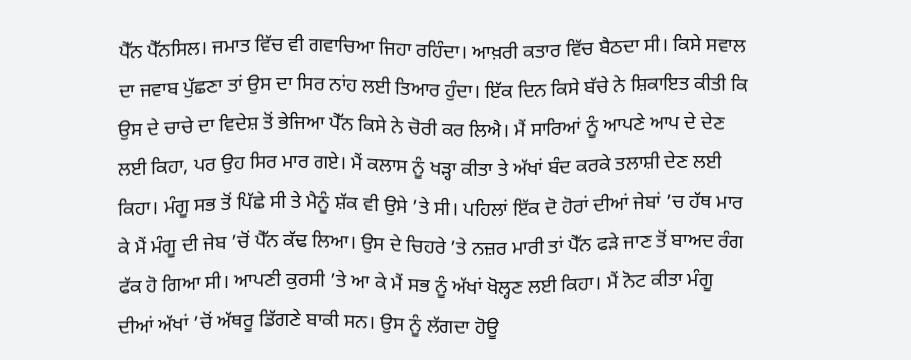ਪੈੱਨ ਪੈੱਨਸਿਲ। ਜਮਾਤ ਵਿੱਚ ਵੀ ਗਵਾਚਿਆ ਜਿਹਾ ਰਹਿੰਦਾ। ਆਖ਼ਰੀ ਕਤਾਰ ਵਿੱਚ ਬੈਠਦਾ ਸੀ। ਕਿਸੇ ਸਵਾਲ ਦਾ ਜਵਾਬ ਪੁੱਛਣਾ ਤਾਂ ਉਸ ਦਾ ਸਿਰ ਨਾਂਹ ਲਈ ਤਿਆਰ ਹੁੰਦਾ। ਇੱਕ ਦਿਨ ਕਿਸੇ ਬੱਚੇ ਨੇ ਸ਼ਿਕਾਇਤ ਕੀਤੀ ਕਿ ਉਸ ਦੇ ਚਾਚੇ ਦਾ ਵਿਦੇਸ਼ ਤੋਂ ਭੇਜਿਆ ਪੈੱਨ ਕਿਸੇ ਨੇ ਚੋਰੀ ਕਰ ਲਿਐ। ਮੈਂ ਸਾਰਿਆਂ ਨੂੰ ਆਪਣੇ ਆਪ ਦੇ ਦੇਣ ਲਈ ਕਿਹਾ, ਪਰ ਉਹ ਸਿਰ ਮਾਰ ਗਏ। ਮੈਂ ਕਲਾਸ ਨੂੰ ਖੜ੍ਹਾ ਕੀਤਾ ਤੇ ਅੱਖਾਂ ਬੰਦ ਕਰਕੇ ਤਲਾਸ਼ੀ ਦੇਣ ਲਈ ਕਿਹਾ। ਮੰਗੂ ਸਭ ਤੋਂ ਪਿੱਛੇ ਸੀ ਤੇ ਮੈਨੂੰ ਸ਼ੱਕ ਵੀ ਉਸੇ ’ਤੇ ਸੀ। ਪਹਿਲਾਂ ਇੱਕ ਦੋ ਹੋਰਾਂ ਦੀਆਂ ਜੇਬਾਂ ’ਚ ਹੱਥ ਮਾਰ ਕੇ ਮੈਂ ਮੰਗੂ ਦੀ ਜੇਬ ’ਚੋਂ ਪੈੱਨ ਕੱਢ ਲਿਆ। ਉਸ ਦੇ ਚਿਹਰੇ ’ਤੇ ਨਜ਼ਰ ਮਾਰੀ ਤਾਂ ਪੈੱਨ ਫੜੇ ਜਾਣ ਤੋਂ ਬਾਅਦ ਰੰਗ ਫੱਕ ਹੋ ਗਿਆ ਸੀ। ਆਪਣੀ ਕੁਰਸੀ ’ਤੇ ਆ ਕੇ ਮੈਂ ਸਭ ਨੂੰ ਅੱਖਾਂ ਖੋਲ੍ਹਣ ਲਈ ਕਿਹਾ। ਮੈਂ ਨੋਟ ਕੀਤਾ ਮੰਗੂ ਦੀਆਂ ਅੱਖਾਂ ’ਚੋਂ ਅੱਥਰੂ ਡਿੱਗਣੇ ਬਾਕੀ ਸਨ। ਉਸ ਨੂੰ ਲੱਗਦਾ ਹੋਊ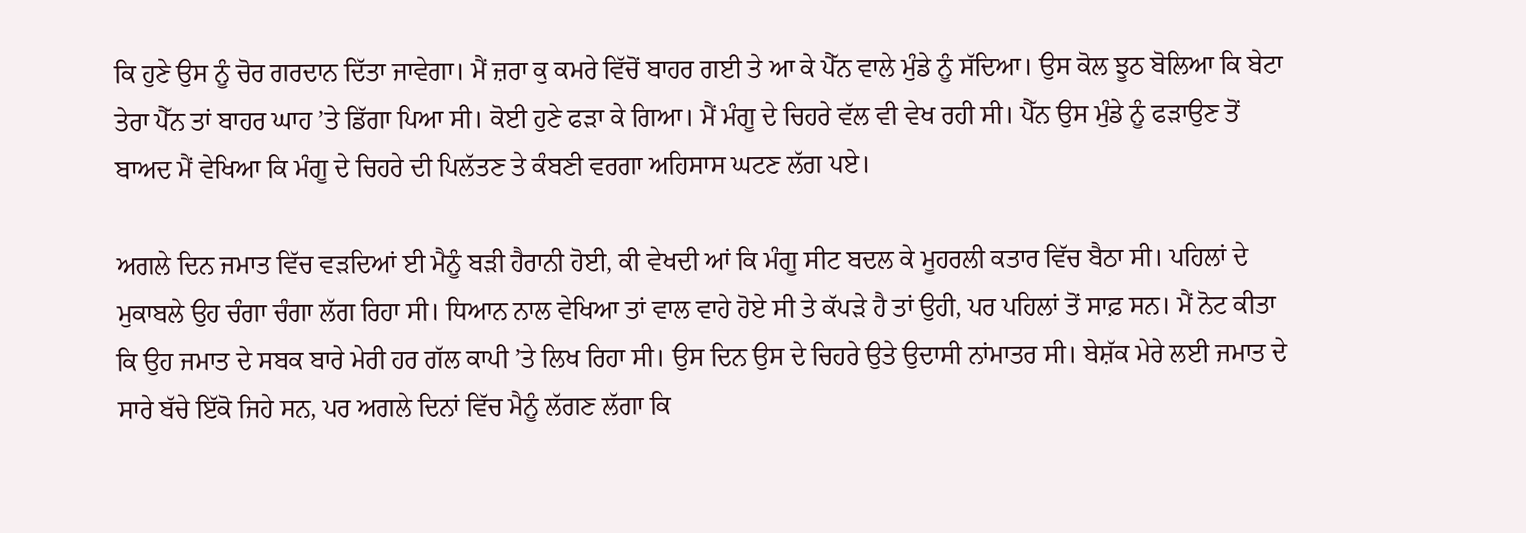ਕਿ ਹੁਣੇ ਉਸ ਨੂੰ ਚੋਰ ਗਰਦਾਨ ਦਿੱਤਾ ਜਾਵੇਗਾ। ਮੈਂ ਜ਼ਰਾ ਕੁ ਕਮਰੇ ਵਿੱਚੋਂ ਬਾਹਰ ਗਈ ਤੇ ਆ ਕੇ ਪੈੱਨ ਵਾਲੇ ਮੁੰਡੇ ਨੂੰ ਸੱਦਿਆ। ਉਸ ਕੋਲ ਝੂਠ ਬੋਲਿਆ ਕਿ ਬੇਟਾ ਤੇਰਾ ਪੈੱਨ ਤਾਂ ਬਾਹਰ ਘਾਹ ’ਤੇ ਡਿੱਗਾ ਪਿਆ ਸੀ। ਕੋਈ ਹੁਣੇ ਫੜਾ ਕੇ ਗਿਆ। ਮੈਂ ਮੰਗੂ ਦੇ ਚਿਹਰੇ ਵੱਲ ਵੀ ਵੇਖ ਰਹੀ ਸੀ। ਪੈੱਨ ਉਸ ਮੁੰਡੇ ਨੂੰ ਫੜਾਉਣ ਤੋਂ ਬਾਅਦ ਮੈਂ ਵੇਖਿਆ ਕਿ ਮੰਗੂ ਦੇ ਚਿਹਰੇ ਦੀ ਪਿਲੱਤਣ ਤੇ ਕੰਬਣੀ ਵਰਗਾ ਅਹਿਸਾਸ ਘਟਣ ਲੱਗ ਪਏ।

ਅਗਲੇ ਦਿਨ ਜਮਾਤ ਵਿੱਚ ਵੜਦਿਆਂ ਈ ਮੈਨੂੰ ਬੜੀ ਹੈਰਾਨੀ ਹੋਈ, ਕੀ ਵੇਖਦੀ ਆਂ ਕਿ ਮੰਗੂ ਸੀਟ ਬਦਲ ਕੇ ਮੂਹਰਲੀ ਕਤਾਰ ਵਿੱਚ ਬੈਠਾ ਸੀ। ਪਹਿਲਾਂ ਦੇ ਮੁਕਾਬਲੇ ਉਹ ਚੰਗਾ ਚੰਗਾ ਲੱਗ ਰਿਹਾ ਸੀ। ਧਿਆਨ ਨਾਲ ਵੇਖਿਆ ਤਾਂ ਵਾਲ ਵਾਹੇ ਹੋਏ ਸੀ ਤੇ ਕੱਪੜੇ ਹੈ ਤਾਂ ਉਹੀ, ਪਰ ਪਹਿਲਾਂ ਤੋਂ ਸਾਫ਼ ਸਨ। ਮੈਂ ਨੋਟ ਕੀਤਾ ਕਿ ਉਹ ਜਮਾਤ ਦੇ ਸਬਕ ਬਾਰੇ ਮੇਰੀ ਹਰ ਗੱਲ ਕਾਪੀ ’ਤੇ ਲਿਖ ਰਿਹਾ ਸੀ। ਉਸ ਦਿਨ ਉਸ ਦੇ ਚਿਹਰੇ ਉਤੇ ਉਦਾਸੀ ਨਾਂਮਾਤਰ ਸੀ। ਬੇਸ਼ੱਕ ਮੇਰੇ ਲਈ ਜਮਾਤ ਦੇ ਸਾਰੇ ਬੱਚੇ ਇੱਕੋ ਜਿਹੇ ਸਨ, ਪਰ ਅਗਲੇ ਦਿਨਾਂ ਵਿੱਚ ਮੈਨੂੰ ਲੱਗਣ ਲੱਗਾ ਕਿ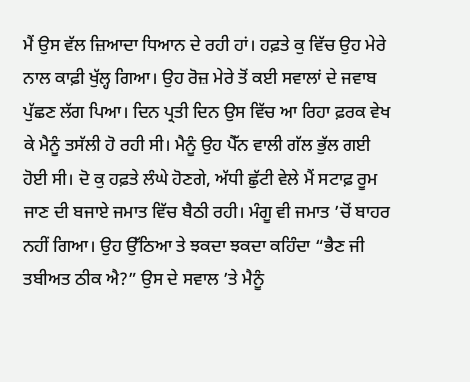ਮੈਂ ਉਸ ਵੱਲ ਜ਼ਿਆਦਾ ਧਿਆਨ ਦੇ ਰਹੀ ਹਾਂ। ਹਫ਼ਤੇ ਕੁ ਵਿੱਚ ਉਹ ਮੇਰੇ ਨਾਲ ਕਾਫ਼ੀ ਖੁੱਲ੍ਹ ਗਿਆ। ਉਹ ਰੋਜ਼ ਮੇਰੇ ਤੋਂ ਕਈ ਸਵਾਲਾਂ ਦੇ ਜਵਾਬ ਪੁੱਛਣ ਲੱਗ ਪਿਆ। ਦਿਨ ਪ੍ਰਤੀ ਦਿਨ ਉਸ ਵਿੱਚ ਆ ਰਿਹਾ ਫ਼ਰਕ ਵੇਖ ਕੇ ਮੈਨੂੰ ਤਸੱਲੀ ਹੋ ਰਹੀ ਸੀ। ਮੈਨੂੰ ਉਹ ਪੈੱਨ ਵਾਲੀ ਗੱਲ ਭੁੱਲ ਗਈ ਹੋਈ ਸੀ। ਦੋ ਕੁ ਹਫ਼ਤੇ ਲੰਘੇ ਹੋਣਗੇ, ਅੱਧੀ ਛੁੱਟੀ ਵੇਲੇ ਮੈਂ ਸਟਾਫ਼ ਰੂਮ ਜਾਣ ਦੀ ਬਜਾਏ ਜਮਾਤ ਵਿੱਚ ਬੈਠੀ ਰਹੀ। ਮੰਗੂ ਵੀ ਜਮਾਤ ’ਚੋਂ ਬਾਹਰ ਨਹੀਂ ਗਿਆ। ਉਹ ਉੱਠਿਆ ਤੇ ਝਕਦਾ ਝਕਦਾ ਕਹਿੰਦਾ “ਭੈਣ ਜੀ ਤਬੀਅਤ ਠੀਕ ਐ?” ਉਸ ਦੇ ਸਵਾਲ ’ਤੇ ਮੈਨੂੰ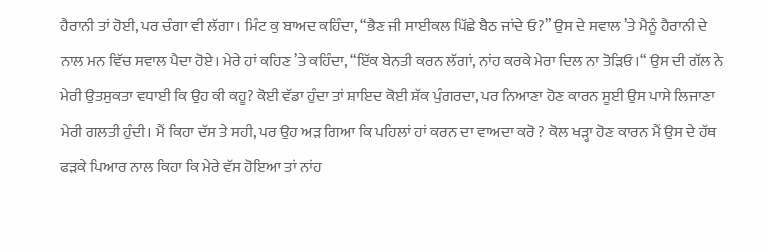ਹੈਰਾਨੀ ਤਾਂ ਹੋਈ, ਪਰ ਚੰਗਾ ਵੀ ਲੱਗਾ। ਮਿੰਟ ਕੁ ਬਾਅਦ ਕਹਿੰਦਾ, “ਭੈਣ ਜੀ ਸਾਈਕਲ ਪਿੱਛੇ ਬੈਠ ਜਾਂਦੇ ਓ?” ਉਸ ਦੇ ਸਵਾਲ ’ਤੇ ਮੈਨੂੰ ਹੈਰਾਨੀ ਦੇ ਨਾਲ ਮਨ ਵਿੱਚ ਸਵਾਲ ਪੈਦਾ ਹੋਏ। ਮੇਰੇ ਹਾਂ ਕਹਿਣ ’ਤੇ ਕਹਿੰਦਾ, “ਇੱਕ ਬੇਨਤੀ ਕਰਨ ਲੱਗਾਂ, ਨਾਂਹ ਕਰਕੇ ਮੇਰਾ ਦਿਲ ਨਾ ਤੋੜਿਓ।“ ਉਸ ਦੀ ਗੱਲ ਨੇ ਮੇਰੀ ਉਤਸੁਕਤਾ ਵਧਾਈ ਕਿ ਉਹ ਕੀ ਕਹੂ? ਕੋਈ ਵੱਡਾ ਹੁੰਦਾ ਤਾਂ ਸ਼ਾਇਦ ਕੋਈ ਸ਼ੱਕ ਪੁੰਗਰਦਾ, ਪਰ ਨਿਆਣਾ ਹੋਣ ਕਾਰਨ ਸੂਈ ਉਸ ਪਾਸੇ ਲਿਜਾਣਾ ਮੇਰੀ ਗਲਤੀ ਹੁੰਦੀ। ਮੈਂ ਕਿਹਾ ਦੱਸ ਤੇ ਸਹੀ, ਪਰ ਉਹ ਅੜ ਗਿਆ ਕਿ ਪਹਿਲਾਂ ਹਾਂ ਕਰਨ ਦਾ ਵਾਅਦਾ ਕਰੋ ? ਕੋਲ ਖੜ੍ਹਾ ਹੋਣ ਕਾਰਨ ਮੈਂ ਉਸ ਦੇ ਹੱਥ ਫੜਕੇ ਪਿਆਰ ਨਾਲ ਕਿਹਾ ਕਿ ਮੇਰੇ ਵੱਸ ਹੋਇਆ ਤਾਂ ਨਾਂਹ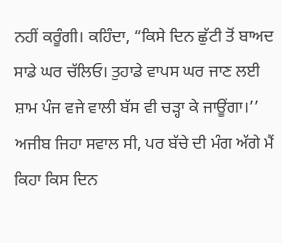ਨਹੀਂ ਕਰੂੰਗੀ। ਕਹਿੰਦਾ, “ਕਿਸੇ ਦਿਨ ਛੁੱਟੀ ਤੋਂ ਬਾਅਦ ਸਾਡੇ ਘਰ ਚੱਲਿਓ। ਤੁਹਾਡੇ ਵਾਪਸ ਘਰ ਜਾਣ ਲਈ ਸ਼ਾਮ ਪੰਜ ਵਜੇ ਵਾਲੀ ਬੱਸ ਵੀ ਚੜ੍ਹਾ ਕੇ ਜਾਊਂਗਾ।’’ ਅਜੀਬ ਜਿਹਾ ਸਵਾਲ ਸੀ, ਪਰ ਬੱਚੇ ਦੀ ਮੰਗ ਅੱਗੇ ਮੈਂ ਕਿਹਾ ਕਿਸ ਦਿਨ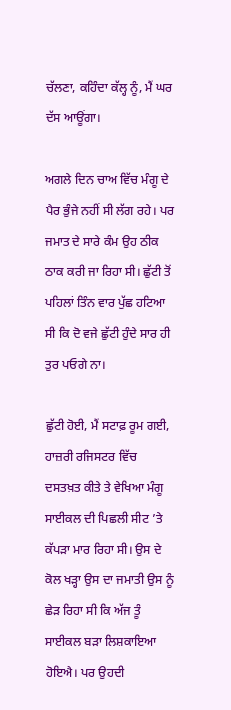ਚੱਲਣਾ, ਕਹਿੰਦਾ ਕੱਲ੍ਹ ਨੂੰ, ਮੈਂ ਘਰ ਦੱਸ ਆਊਂਗਾ।

ਅਗਲੇ ਦਿਨ ਚਾਅ ਵਿੱਚ ਮੰਗੂ ਦੇ ਪੈਰ ਭੁੰਜੇ ਨਹੀਂ ਸੀ ਲੱਗ ਰਹੇ। ਪਰ ਜਮਾਤ ਦੇ ਸਾਰੇ ਕੰਮ ਉਹ ਠੀਕ ਠਾਕ ਕਰੀ ਜਾ ਰਿਹਾ ਸੀ। ਛੁੱਟੀ ਤੋਂ ਪਹਿਲਾਂ ਤਿੰਨ ਵਾਰ ਪੁੱਛ ਹਟਿਆ ਸੀ ਕਿ ਦੋ ਵਜੇ ਛੁੱਟੀ ਹੁੰਦੇ ਸਾਰ ਹੀ ਤੁਰ ਪਓਗੇ ਨਾ।

ਛੁੱਟੀ ਹੋਈ, ਮੈਂ ਸਟਾਫ਼ ਰੂਮ ਗਈ, ਹਾਜ਼ਰੀ ਰਜਿਸਟਰ ਵਿੱਚ ਦਸਤਖ਼ਤ ਕੀਤੇ ਤੇ ਵੇਖਿਆ ਮੰਗੂ ਸਾਈਕਲ ਦੀ ਪਿਛਲੀ ਸੀਟ ’ਤੇ ਕੱਪੜਾ ਮਾਰ ਰਿਹਾ ਸੀ। ਉਸ ਦੇ ਕੋਲ ਖੜ੍ਹਾ ਉਸ ਦਾ ਜਮਾਤੀ ਉਸ ਨੂੰ ਛੇੜ ਰਿਹਾ ਸੀ ਕਿ ਅੱਜ ਤੂੰ ਸਾਈਕਲ ਬੜਾ ਲਿਸ਼ਕਾਇਆ ਹੋਇਐ। ਪਰ ਉਹਦੀ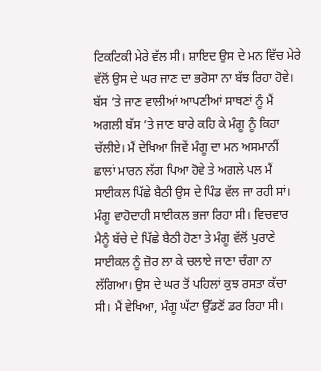ਟਿਕਟਿਕੀ ਮੇਰੇ ਵੱਲ ਸੀ। ਸ਼ਾਇਦ ਉਸ ਦੇ ਮਨ ਵਿੱਚ ਮੇਰੇ ਵੱਲੋਂ ਉਸ ਦੇ ਘਰ ਜਾਣ ਦਾ ਭਰੋਸਾ ਨਾ ਬੱਝ ਰਿਹਾ ਹੋਵੇ। ਬੱਸ ’ਤੇ ਜਾਣ ਵਾਲੀਆਂ ਆਪਣੀਆਂ ਸਾਥਣਾਂ ਨੂੰ ਮੈਂ ਅਗਲੀ ਬੱਸ ’ਤੇ ਜਾਣ ਬਾਰੇ ਕਹਿ ਕੇ ਮੰਗੂ ਨੂੰ ਕਿਹਾ ਚੱਲੀਏ। ਮੈਂ ਦੇਖਿਆ ਜਿਵੇਂ ਮੰਗੂ ਦਾ ਮਨ ਅਸਮਾਨੀਂ ਛਾਲਾਂ ਮਾਰਨ ਲੱਗ ਪਿਆ ਹੋਵੇ ਤੇ ਅਗਲੇ ਪਲ ਮੈਂ ਸਾਈਕਲ ਪਿੱਛੇ ਬੈਠੀ ਉਸ ਦੇ ਪਿੰਡ ਵੱਲ ਜਾ ਰਹੀ ਸਾਂ। ਮੰਗੂ ਵਾਹੋਦਾਹੀ ਸਾਈਕਲ ਭਜਾ ਰਿਹਾ ਸੀ। ਵਿਚਵਾਰ ਮੈਨੂੰ ਬੱਚੇ ਦੇ ਪਿੱਛੇ ਬੈਠੀ ਹੋਣਾ ਤੇ ਮੰਗੂ ਵੱਲੋਂ ਪੁਰਾਣੇ ਸਾਈਕਲ ਨੂੰ ਜ਼ੋਰ ਲਾ ਕੇ ਚਲਾਏ ਜਾਣਾ ਚੰਗਾ ਨਾ ਲੱਗਿਆ। ਉਸ ਦੇ ਘਰ ਤੋਂ ਪਹਿਲਾਂ ਕੁਝ ਰਸਤਾ ਕੱਚਾ ਸੀ। ਮੈਂ ਵੇਖਿਆ, ਮੰਗੂ ਘੱਟਾ ਉੱਡਣੋਂ ਡਰ ਰਿਹਾ ਸੀ।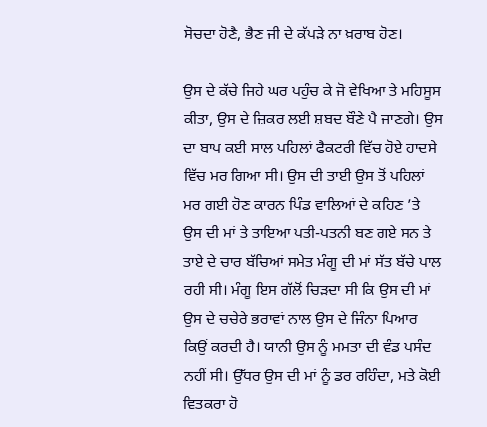ਸੋਚਦਾ ਹੋਣੈ, ਭੈਣ ਜੀ ਦੇ ਕੱਪੜੇ ਨਾ ਖ਼ਰਾਬ ਹੋਣ।

ਉਸ ਦੇ ਕੱਚੇ ਜਿਹੇ ਘਰ ਪਹੁੰਚ ਕੇ ਜੋ ਵੇਖਿਆ ਤੇ ਮਹਿਸੂਸ ਕੀਤਾ, ਉਸ ਦੇ ਜ਼ਿਕਰ ਲਈ ਸ਼ਬਦ ਬੌਣੇ ਪੈ ਜਾਣਗੇ। ਉਸ ਦਾ ਬਾਪ ਕਈ ਸਾਲ ਪਹਿਲਾਂ ਫੈਕਟਰੀ ਵਿੱਚ ਹੋਏ ਹਾਦਸੇ ਵਿੱਚ ਮਰ ਗਿਆ ਸੀ। ਉਸ ਦੀ ਤਾਈ ਉਸ ਤੋਂ ਪਹਿਲਾਂ ਮਰ ਗਈ ਹੋਣ ਕਾਰਨ ਪਿੰਡ ਵਾਲਿਆਂ ਦੇ ਕਹਿਣ ’ਤੇ ਉਸ ਦੀ ਮਾਂ ਤੇ ਤਾਇਆ ਪਤੀ-ਪਤਨੀ ਬਣ ਗਏ ਸਨ ਤੇ ਤਾਏ ਦੇ ਚਾਰ ਬੱਚਿਆਂ ਸਮੇਤ ਮੰਗੂ ਦੀ ਮਾਂ ਸੱਤ ਬੱਚੇ ਪਾਲ ਰਹੀ ਸੀ। ਮੰਗੂ ਇਸ ਗੱਲੋਂ ਚਿੜਦਾ ਸੀ ਕਿ ਉਸ ਦੀ ਮਾਂ ਉਸ ਦੇ ਚਚੇਰੇ ਭਰਾਵਾਂ ਨਾਲ ਉਸ ਦੇ ਜਿੰਨਾ ਪਿਆਰ ਕਿਉਂ ਕਰਦੀ ਹੈ। ਯਾਨੀ ਉਸ ਨੂੰ ਮਮਤਾ ਦੀ ਵੰਡ ਪਸੰਦ ਨਹੀਂ ਸੀ। ਉੱਧਰ ਉਸ ਦੀ ਮਾਂ ਨੂੰ ਡਰ ਰਹਿੰਦਾ, ਮਤੇ ਕੋਈ ਵਿਤਕਰਾ ਹੋ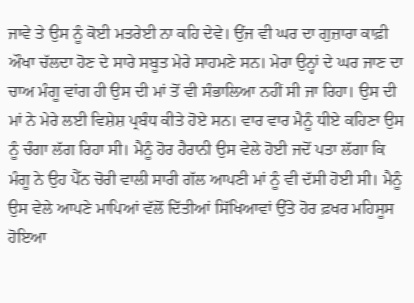ਜਾਵੇ ਤੇ ਉਸ ਨੂੰ ਕੋਈ ਮਤਰੇਈ ਨਾ ਕਹਿ ਦੇਵੇ। ਉਂਜ ਵੀ ਘਰ ਦਾ ਗੁਜ਼ਾਰਾ ਕਾਫ਼ੀ ਔਖਾ ਚੱਲਦਾ ਹੋਣ ਦੇ ਸਾਰੇ ਸਬੂਤ ਮੇਰੇ ਸਾਹਮਣੇ ਸਨ। ਮੇਰਾ ਉਨ੍ਹਾਂ ਦੇ ਘਰ ਜਾਣ ਦਾ ਚਾਅ ਮੰਗੂ ਵਾਂਗ ਹੀ ਉਸ ਦੀ ਮਾਂ ਤੋਂ ਵੀ ਸੰਭਾਲਿਆ ਨਹੀਂ ਸੀ ਜਾ ਰਿਹਾ। ਉਸ ਦੀ ਮਾਂ ਨੇ ਮੇਰੇ ਲਈ ਵਿਸ਼ੇਸ਼ ਪ੍ਰਬੰਧ ਕੀਤੇ ਹੋਏ ਸਨ। ਵਾਰ ਵਾਰ ਮੈਨੂੰ ਧੀਏ ਕਹਿਣਾ ਉਸ ਨੂੰ ਚੰਗਾ ਲੱਗ ਰਿਹਾ ਸੀ। ਮੈਨੂੰ ਹੋਰ ਹੈਰਾਨੀ ਉਸ ਵੇਲੇ ਹੋਈ ਜਦੋਂ ਪਤਾ ਲੱਗਾ ਕਿ ਮੰਗੂ ਨੇ ਉਹ ਪੈੱਨ ਚੋਰੀ ਵਾਲੀ ਸਾਰੀ ਗੱਲ ਆਪਣੀ ਮਾਂ ਨੂੰ ਵੀ ਦੱਸੀ ਹੋਈ ਸੀ। ਮੈਨੂੰ ਉਸ ਵੇਲੇ ਆਪਣੇ ਮਾਪਿਆਂ ਵੱਲੋਂ ਦਿੱਤੀਆਂ ਸਿੱਖਿਆਵਾਂ ਉੱਤੇ ਹੋਰ ਫ਼ਖਰ ਮਹਿਸੂਸ ਹੋਇਆ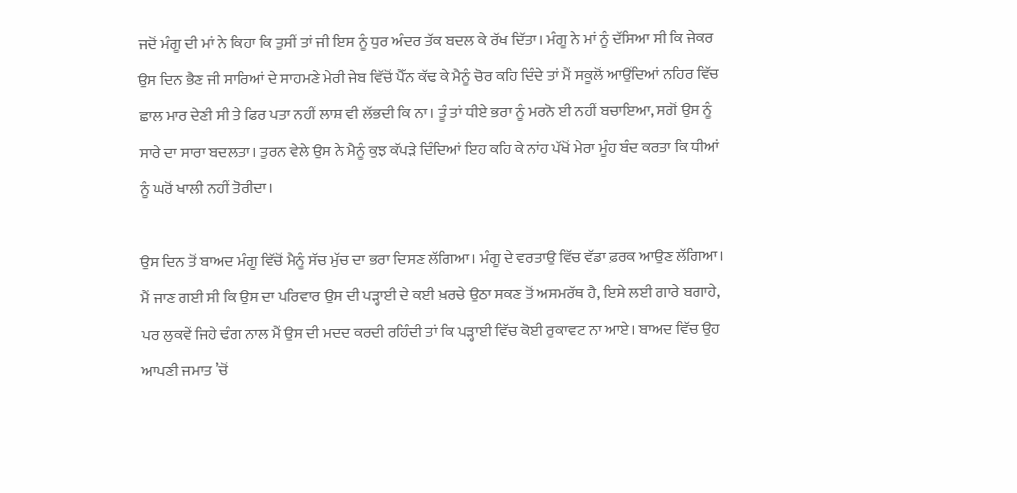ਜਦੋਂ ਮੰਗੂ ਦੀ ਮਾਂ ਨੇ ਕਿਹਾ ਕਿ ਤੁਸੀਂ ਤਾਂ ਜੀ ਇਸ ਨੂੰ ਧੁਰ ਅੰਦਰ ਤੱਕ ਬਦਲ ਕੇ ਰੱਖ ਦਿੱਤਾ। ਮੰਗੂ ਨੇ ਮਾਂ ਨੂੰ ਦੱਸਿਆ ਸੀ ਕਿ ਜੇਕਰ ਉਸ ਦਿਨ ਭੈਣ ਜੀ ਸਾਰਿਆਂ ਦੇ ਸਾਹਮਣੇ ਮੇਰੀ ਜੇਬ ਵਿੱਚੋਂ ਪੈੱਨ ਕੱਢ ਕੇ ਮੈਨੂੰ ਚੋਰ ਕਹਿ ਦਿੰਦੇ ਤਾਂ ਮੈਂ ਸਕੂਲੋਂ ਆਉਂਦਿਆਂ ਨਹਿਰ ਵਿੱਚ ਛਾਲ ਮਾਰ ਦੇਣੀ ਸੀ ਤੇ ਫਿਰ ਪਤਾ ਨਹੀਂ ਲਾਸ਼ ਵੀ ਲੱਭਦੀ ਕਿ ਨਾ। ਤੂੰ ਤਾਂ ਧੀਏ ਭਰਾ ਨੂੰ ਮਰਨੋ ਈ ਨਹੀਂ ਬਚਾਇਆ, ਸਗੋਂ ਉਸ ਨੂੰ ਸਾਰੇ ਦਾ ਸਾਰਾ ਬਦਲਤਾ। ਤੁਰਨ ਵੇਲੇ ਉਸ ਨੇ ਮੈਨੂੰ ਕੁਝ ਕੱਪੜੇ ਦਿੰਦਿਆਂ ਇਹ ਕਹਿ ਕੇ ਨਾਂਹ ਪੱਖੋਂ ਮੇਰਾ ਮੂੰਹ ਬੰਦ ਕਰਤਾ ਕਿ ਧੀਆਂ ਨੂੰ ਘਰੋਂ ਖਾਲੀ ਨਹੀਂ ਤੋਰੀਦਾ।

ਉਸ ਦਿਨ ਤੋਂ ਬਾਅਦ ਮੰਗੂ ਵਿੱਚੋਂ ਮੈਨੂੰ ਸੱਚ ਮੁੱਚ ਦਾ ਭਰਾ ਦਿਸਣ ਲੱਗਿਆ। ਮੰਗੂ ਦੇ ਵਰਤਾਉ ਵਿੱਚ ਵੱਡਾ ਫ਼ਰਕ ਆਉਣ ਲੱਗਿਆ। ਮੈਂ ਜਾਣ ਗਈ ਸੀ ਕਿ ਉਸ ਦਾ ਪਰਿਵਾਰ ਉਸ ਦੀ ਪੜ੍ਹਾਈ ਦੇ ਕਈ ਖ਼ਰਚੇ ਉਠਾ ਸਕਣ ਤੋਂ ਅਸਮਰੱਥ ਹੈ, ਇਸੇ ਲਈ ਗਾਰੇ ਬਗਾਹੇ, ਪਰ ਲੁਕਵੇਂ ਜਿਹੇ ਢੰਗ ਨਾਲ ਮੈਂ ਉਸ ਦੀ ਮਦਦ ਕਰਦੀ ਰਹਿੰਦੀ ਤਾਂ ਕਿ ਪੜ੍ਹਾਈ ਵਿੱਚ ਕੋਈ ਰੁਕਾਵਟ ਨਾ ਆਏ। ਬਾਅਦ ਵਿੱਚ ਉਹ ਆਪਣੀ ਜਮਾਤ ’ਚੋਂ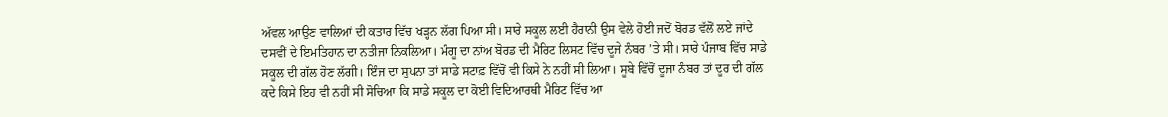ਅੱਵਲ ਆਉਣ ਵਾਲਿਆਂ ਦੀ ਕਤਾਰ ਵਿੱਚ ਖੜ੍ਹਨ ਲੱਗ ਪਿਆ ਸੀ। ਸਾਰੇ ਸਕੂਲ ਲਈ ਹੈਰਾਨੀ ਉਸ ਵੇਲੇ ਹੋਈ ਜਦੋਂ ਬੋਰਡ ਵੱਲੋਂ ਲਏ ਜਾਂਦੇ ਦਸਵੀਂ ਦੇ ਇਮਤਿਹਾਨ ਦਾ ਨਤੀਜਾ ਨਿਕਲਿਆ। ਮੰਗੂ ਦਾ ਨਾਂਅ ਬੋਰਡ ਦੀ ਮੈਰਿਟ ਲਿਸਟ ਵਿੱਚ ਦੂਜੇ ਨੰਬਰ ’ਤੇ ਸੀ। ਸਾਰੇ ਪੰਜਾਬ ਵਿੱਚ ਸਾਡੇ ਸਕੂਲ ਦੀ ਗੱਲ ਹੋਣ ਲੱਗੀ। ਇੰਜ ਦਾ ਸੁਪਨਾ ਤਾਂ ਸਾਡੇ ਸਟਾਫ਼ ਵਿੱਚੋਂ ਵੀ ਕਿਸੇ ਨੇ ਨਹੀਂ ਸੀ ਲਿਆ। ਸੂਬੇ ਵਿੱਚੋਂ ਦੂਜਾ ਨੰਬਰ ਤਾਂ ਦੂਰ ਦੀ ਗੱਲ ਕਦੇ ਕਿਸੇ ਇਹ ਵੀ ਨਹੀਂ ਸੀ ਸੋਚਿਆ ਕਿ ਸਾਡੇ ਸਕੂਲ ਦਾ ਕੋਈ ਵਿਦਿਆਰਥੀ ਮੈਰਿਟ ਵਿੱਚ ਆ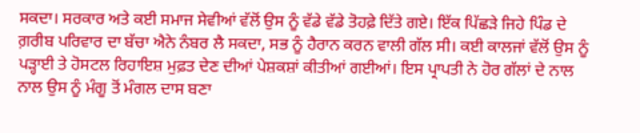ਸਕਦਾ। ਸਰਕਾਰ ਅਤੇ ਕਈ ਸਮਾਜ ਸੇਵੀਆਂ ਵੱਲੋਂ ਉਸ ਨੂੰ ਵੱਡੇ ਵੱਡੇ ਤੋਹਫ਼ੇ ਦਿੱਤੇ ਗਏ। ਇੱਕ ਪਿੱਛੜੇ ਜਿਹੇ ਪਿੰਡ ਦੇ ਗ਼ਰੀਬ ਪਰਿਵਾਰ ਦਾ ਬੱਚਾ ਐਨੇ ਨੰਬਰ ਲੈ ਸਕਦਾ, ਸਭ ਨੂੰ ਹੈਰਾਨ ਕਰਨ ਵਾਲੀ ਗੱਲ ਸੀ। ਕਈ ਕਾਲਜਾਂ ਵੱਲੋਂ ਉਸ ਨੂੰ ਪੜ੍ਹਾਈ ਤੇ ਹੋਸਟਲ ਰਿਹਾਇਸ਼ ਮੁਫ਼ਤ ਦੇਣ ਦੀਆਂ ਪੇਸ਼ਕਸ਼ਾਂ ਕੀਤੀਆਂ ਗਈਆਂ। ਇਸ ਪ੍ਰਾਪਤੀ ਨੇ ਹੋਰ ਗੱਲਾਂ ਦੇ ਨਾਲ ਨਾਲ ਉਸ ਨੂੰ ਮੰਗੂ ਤੋਂ ਮੰਗਲ ਦਾਸ ਬਣਾ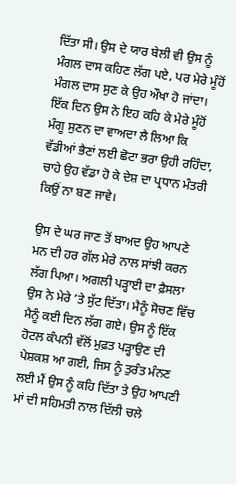ਦਿੱਤਾ ਸੀ। ਉਸ ਦੇ ਯਾਰ ਬੇਲੀ ਵੀ ਉਸ ਨੂੰ ਮੰਗਲ ਦਾਸ ਕਹਿਣ ਲੱਗ ਪਏ, ਪਰ ਮੇਰੇ ਮੂੰਹੋਂ ਮੰਗਲ ਦਾਸ ਸੁਣ ਕੇ ਉਹ ਔਖਾ ਹੋ ਜਾਂਦਾ। ਇੱਕ ਦਿਨ ਉਸ ਨੇ ਇਹ ਕਹਿ ਕੇ ਮੇਰੇ ਮੂੰਹੋਂ ਮੰਗੂ ਸੁਣਨ ਦਾ ਵਾਅਦਾ ਲੈ ਲਿਆ ਕਿ ਵੱਡੀਆਂ ਭੈਣਾਂ ਲਈ ਛੋਟਾ ਭਰਾ ਉਹੀ ਰਹਿੰਦਾ, ਚਾਹੇ ਉਹ ਵੱਡਾ ਹੋ ਕੇ ਦੇਸ਼ ਦਾ ਪ੍ਰਧਾਨ ਮੰਤਰੀ ਕਿਉਂ ਨਾ ਬਣ ਜਾਵੇ।

ਉਸ ਦੇ ਘਰ ਜਾਣ ਤੋਂ ਬਾਅਦ ਉਹ ਆਪਣੇ ਮਨ ਦੀ ਹਰ ਗੱਲ ਮੇਰੇ ਨਾਲ ਸਾਂਝੀ ਕਰਨ ਲੱਗ ਪਿਆ। ਅਗਲੀ ਪੜ੍ਹਾਈ ਦਾ ਫ਼ੈਸਲਾ ਉਸ ਨੇ ਮੇਰੇ ’ਤੇ ਸੁੱਟ ਦਿੱਤਾ। ਮੈਨੂੰ ਸੋਚਣ ਵਿੱਚ ਮੈਨੂੰ ਕਈ ਦਿਨ ਲੱਗ ਗਏ। ਉਸ ਨੂੰ ਇੱਕ ਹੋਟਲ ਕੰਪਨੀ ਵੱਲੋਂ ਮੁਫ਼ਤ ਪੜ੍ਹਾਉਣ ਦੀ ਪੇਸ਼ਕਸ਼ ਆ ਗਈ, ਜਿਸ ਨੂੰ ਤੁਰੰਤ ਮੰਨਣ ਲਈ ਮੈਂ ਉਸ ਨੂੰ ਕਹਿ ਦਿੱਤਾ ਤੇ ਉਹ ਆਪਣੀ ਮਾਂ ਦੀ ਸਹਿਮਤੀ ਨਾਲ ਦਿੱਲੀ ਚਲੇ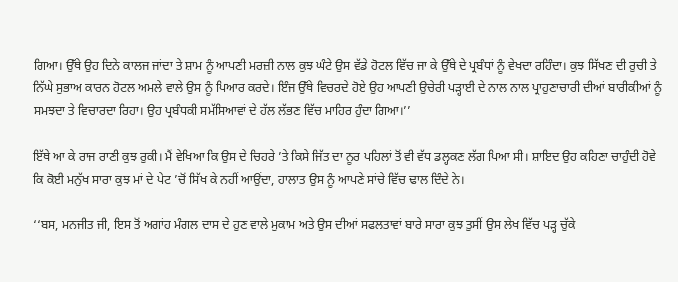ਗਿਆ। ਉੱਥੇ ਉਹ ਦਿਨੇ ਕਾਲਜ ਜਾਂਦਾ ਤੇ ਸ਼ਾਮ ਨੂੰ ਆਪਣੀ ਮਰਜ਼ੀ ਨਾਲ ਕੁਝ ਘੰਟੇ ਉਸ ਵੱਡੇ ਹੋਟਲ ਵਿੱਚ ਜਾ ਕੇ ਉੱਥੇ ਦੇ ਪ੍ਰਬੰਧਾਂ ਨੂੰ ਵੇਖਦਾ ਰਹਿੰਦਾ। ਕੁਝ ਸਿੱਖਣ ਦੀ ਰੁਚੀ ਤੇ ਨਿੱਘੇ ਸੁਭਾਅ ਕਾਰਨ ਹੋਟਲ ਅਮਲੇ ਵਾਲੇ ਉਸ ਨੂੰ ਪਿਆਰ ਕਰਦੇ। ਇੰਜ ਉੱਥੇ ਵਿਚਰਦੇ ਹੋਏ ਉਹ ਆਪਣੀ ਉਚੇਰੀ ਪੜ੍ਹਾਈ ਦੇ ਨਾਲ ਨਾਲ ਪ੍ਰਾਹੁਣਾਚਾਰੀ ਦੀਆਂ ਬਾਰੀਕੀਆਂ ਨੂੰ ਸਮਝਦਾ ਤੇ ਵਿਚਾਰਦਾ ਰਿਹਾ। ਉਹ ਪ੍ਰਬੰਧਕੀ ਸਮੱਸਿਆਵਾਂ ਦੇ ਹੱਲ ਲੱਭਣ ਵਿੱਚ ਮਾਹਿਰ ਹੁੰਦਾ ਗਿਆ।’’

ਇੱਥੇ ਆ ਕੇ ਰਾਜ ਰਾਣੀ ਕੁਝ ਰੁਕੀ। ਮੈਂ ਵੇਖਿਆ ਕਿ ਉਸ ਦੇ ਚਿਹਰੇ ’ਤੇ ਕਿਸੇ ਜਿੱਤ ਦਾ ਨੂਰ ਪਹਿਲਾਂ ਤੋਂ ਵੀ ਵੱਧ ਡਲ੍ਹਕਣ ਲੱਗ ਪਿਆ ਸੀ। ਸ਼ਾਇਦ ਉਹ ਕਹਿਣਾ ਚਾਹੁੰਦੀ ਹੋਵੇ ਕਿ ਕੋਈ ਮਨੁੱਖ ਸਾਰਾ ਕੁਝ ਮਾਂ ਦੇ ਪੇਟ ’ਚੋਂ ਸਿੱਖ ਕੇ ਨਹੀਂ ਆਉਂਦਾ, ਹਾਲਾਤ ਉਸ ਨੂੰ ਆਪਣੇ ਸਾਂਚੇ ਵਿੱਚ ਢਾਲ ਦਿੰਦੇ ਨੇ।

‘‘ਬਸ, ਮਨਜੀਤ ਜੀ, ਇਸ ਤੋਂ ਅਗਾਂਹ ਮੰਗਲ ਦਾਸ ਦੇ ਹੁਣ ਵਾਲੇ ਮੁਕਾਮ ਅਤੇ ਉਸ ਦੀਆਂ ਸਫਲਤਾਵਾਂ ਬਾਰੇ ਸਾਰਾ ਕੁਝ ਤੁਸੀਂ ਉਸ ਲੇਖ ਵਿੱਚ ਪੜ੍ਹ ਚੁੱਕੇ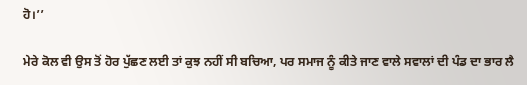ਹੋ।’’

ਮੇਰੇ ਕੋਲ ਵੀ ਉਸ ਤੋਂ ਹੋਰ ਪੁੱਛਣ ਲਈ ਤਾਂ ਕੁਝ ਨਹੀਂ ਸੀ ਬਚਿਆ, ਪਰ ਸਮਾਜ ਨੂੰ ਕੀਤੇ ਜਾਣ ਵਾਲੇ ਸਵਾਲਾਂ ਦੀ ਪੰਡ ਦਾ ਭਾਰ ਲੈ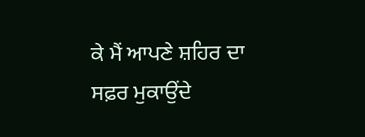ਕੇ ਮੈਂ ਆਪਣੇ ਸ਼ਹਿਰ ਦਾ ਸਫ਼ਰ ਮੁਕਾਉਂਦੇ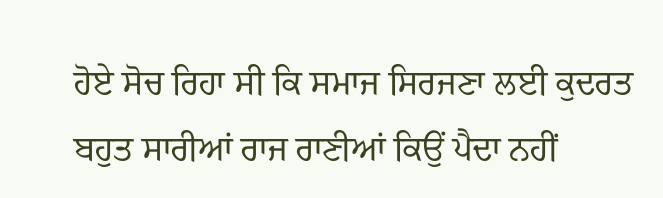ਹੋਏ ਸੋਚ ਰਿਹਾ ਸੀ ਕਿ ਸਮਾਜ ਸਿਰਜਣਾ ਲਈ ਕੁਦਰਤ ਬਹੁਤ ਸਾਰੀਆਂ ਰਾਜ ਰਾਣੀਆਂ ਕਿਉਂ ਪੈਦਾ ਨਹੀਂ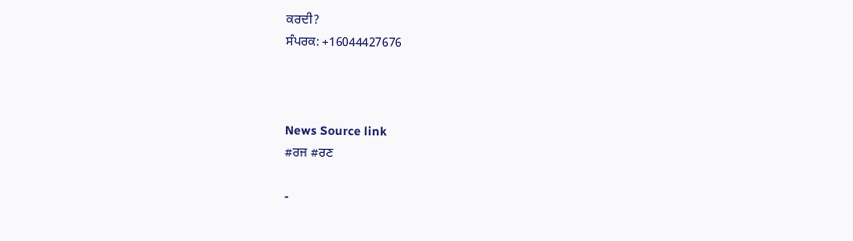ਕਰਦੀ?
ਸੰਪਰਕ: +16044427676



News Source link
#ਰਜ #ਰਣ

-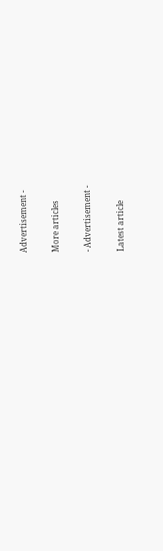Advertisement -

More articles

- Advertisement -

Latest article